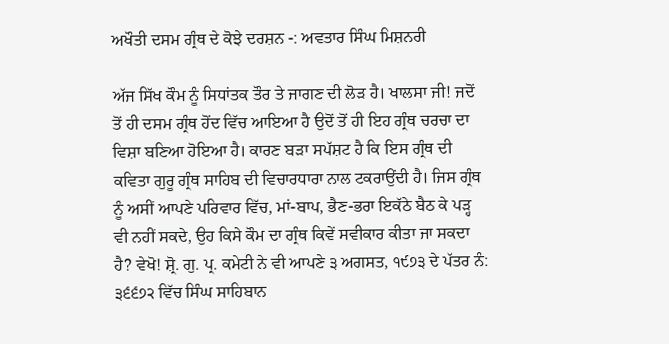ਅਖੌਤੀ ਦਸਮ ਗ੍ਰੰਥ ਦੇ ਕੋਝੇ ਦਰਸ਼ਨ -: ਅਵਤਾਰ ਸਿੰਘ ਮਿਸ਼ਨਰੀ

ਅੱਜ ਸਿੱਖ ਕੌਮ ਨੂੰ ਸਿਧਾਂਤਕ ਤੌਰ ਤੇ ਜਾਗਣ ਦੀ ਲੋੜ ਹੈ। ਖਾਲਸਾ ਜੀ! ਜਦੋਂ ਤੋਂ ਹੀ ਦਸਮ ਗ੍ਰੰਥ ਹੋਂਦ ਵਿੱਚ ਆਇਆ ਹੈ ਉਦੋਂ ਤੋਂ ਹੀ ਇਹ ਗ੍ਰੰਥ ਚਰਚਾ ਦਾ ਵਿਸ਼ਾ ਬਣਿਆ ਹੋਇਆ ਹੈ। ਕਾਰਣ ਬੜਾ ਸਪੱਸ਼ਟ ਹੈ ਕਿ ਇਸ ਗ੍ਰੰਥ ਦੀ ਕਵਿਤਾ ਗੁਰੂ ਗ੍ਰੰਥ ਸਾਹਿਬ ਦੀ ਵਿਚਾਰਧਾਰਾ ਨਾਲ ਟਕਰਾਉਂਦੀ ਹੈ। ਜਿਸ ਗ੍ਰੰਥ ਨੂੰ ਅਸੀਂ ਆਪਣੇ ਪਰਿਵਾਰ ਵਿੱਚ, ਮਾਂ-ਬਾਪ, ਭੈਣ-ਭਰਾ ਇਕੱਠੇ ਬੈਠ ਕੇ ਪੜ੍ਹ ਵੀ ਨਹੀਂ ਸਕਦੇ, ਉਹ ਕਿਸੇ ਕੌਮ ਦਾ ਗ੍ਰੰਥ ਕਿਵੇਂ ਸਵੀਕਾਰ ਕੀਤਾ ਜਾ ਸਕਦਾ ਹੈ? ਵੇਖੋ! ਸ਼੍ਰੋ. ਗੁ. ਪ੍ਰ. ਕਮੇਟੀ ਨੇ ਵੀ ਆਪਣੇ ੩ ਅਗਸਤ, ੧੯੭੩ ਦੇ ਪੱਤਰ ਨੰ: ੩੬੬੭੨ ਵਿੱਚ ਸਿੰਘ ਸਾਹਿਬਾਨ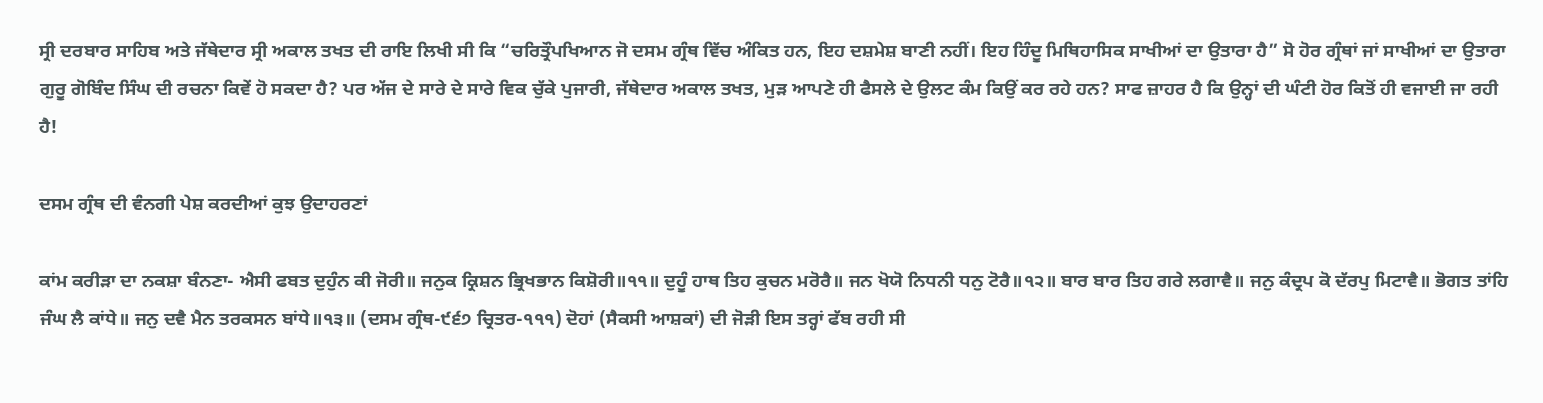ਸ੍ਰੀ ਦਰਬਾਰ ਸਾਹਿਬ ਅਤੇ ਜੱਥੇਦਾਰ ਸ੍ਰੀ ਅਕਾਲ ਤਖਤ ਦੀ ਰਾਇ ਲਿਖੀ ਸੀ ਕਿ “ਚਰਿਤ੍ਰੌਪਖਿਆਨ ਜੋ ਦਸਮ ਗ੍ਰੰਥ ਵਿੱਚ ਅੰਕਿਤ ਹਨ, ਇਹ ਦਸ਼ਮੇਸ਼ ਬਾਣੀ ਨਹੀਂ। ਇਹ ਹਿੰਦੂ ਮਿਥਿਹਾਸਿਕ ਸਾਖੀਆਂ ਦਾ ਉਤਾਰਾ ਹੈ” ਸੋ ਹੋਰ ਗ੍ਰੰਥਾਂ ਜਾਂ ਸਾਖੀਆਂ ਦਾ ਉਤਾਰਾ ਗੁਰੂ ਗੋਬਿੰਦ ਸਿੰਘ ਦੀ ਰਚਨਾ ਕਿਵੇਂ ਹੋ ਸਕਦਾ ਹੈ? ਪਰ ਅੱਜ ਦੇ ਸਾਰੇ ਦੇ ਸਾਰੇ ਵਿਕ ਚੁੱਕੇ ਪੁਜਾਰੀ, ਜੱਥੇਦਾਰ ਅਕਾਲ ਤਖਤ, ਮੁੜ ਆਪਣੇ ਹੀ ਫੈਸਲੇ ਦੇ ਉਲਟ ਕੰਮ ਕਿਉਂ ਕਰ ਰਹੇ ਹਨ? ਸਾਫ ਜ਼ਾਹਰ ਹੈ ਕਿ ਉਨ੍ਹਾਂ ਦੀ ਘੰਟੀ ਹੋਰ ਕਿਤੋਂ ਹੀ ਵਜਾਈ ਜਾ ਰਹੀ ਹੈ!

ਦਸਮ ਗ੍ਰੰਥ ਦੀ ਵੰਨਗੀ ਪੇਸ਼ ਕਰਦੀਆਂ ਕੁਝ ਉਦਾਹਰਣਾਂ

ਕਾਂਮ ਕਰੀੜਾ ਦਾ ਨਕਸ਼ਾ ਬੰਨਣਾ- ਐਸੀ ਫਬਤ ਦੁਹੁੰਨ ਕੀ ਜੋਰੀ॥ ਜਨੁਕ ਕ੍ਰਿਸ਼ਨ ਭ੍ਰਿਖਭਾਨ ਕਿਸ਼ੋਰੀ॥੧੧॥ ਦੁਹੂੰ ਹਾਥ ਤਿਹ ਕੁਚਨ ਮਰੋਰੈ॥ ਜਨ ਖੋਯੋ ਨਿਧਨੀ ਧਨੁ ਟੋਰੈ॥੧੨॥ ਬਾਰ ਬਾਰ ਤਿਹ ਗਰੇ ਲਗਾਵੈ॥ ਜਨੁ ਕੰਦ੍ਰਪ ਕੋ ਦੱਰਪੁ ਮਿਟਾਵੈ॥ ਭੋਗਤ ਤਾਂਹਿ ਜੰਘ ਲੈ ਕਾਂਧੇ॥ ਜਨੁ ਦਵੈ ਮੈਨ ਤਰਕਸਨ ਬਾਂਧੇ॥੧੩॥ (ਦਸਮ ਗ੍ਰੰਥ-੯੬੭ ਚ੍ਰਿਤਰ-੧੧੧) ਦੋਹਾਂ (ਸੈਕਸੀ ਆਸ਼ਕਾਂ) ਦੀ ਜੋੜੀ ਇਸ ਤਰ੍ਹਾਂ ਫੱਬ ਰਹੀ ਸੀ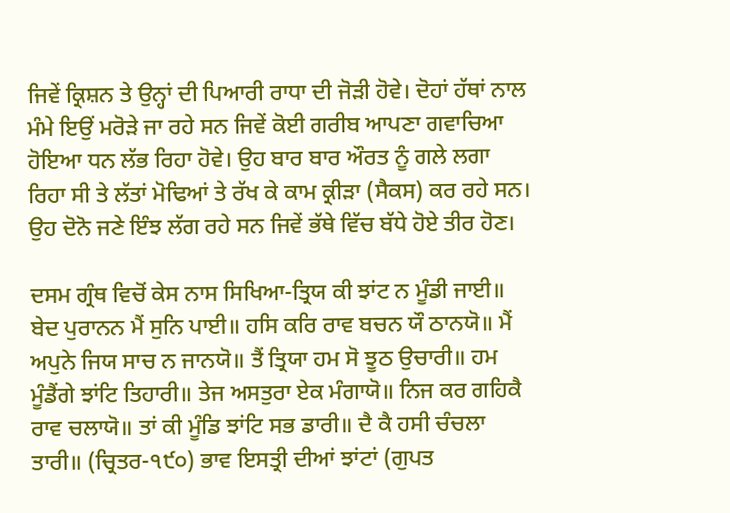ਜਿਵੇਂ ਕ੍ਰਿਸ਼ਨ ਤੇ ਉਨ੍ਹਾਂ ਦੀ ਪਿਆਰੀ ਰਾਧਾ ਦੀ ਜੋੜੀ ਹੋਵੇ। ਦੋਹਾਂ ਹੱਥਾਂ ਨਾਲ ਮੰਮੇ ਇਉਂ ਮਰੋੜੇ ਜਾ ਰਹੇ ਸਨ ਜਿਵੇਂ ਕੋਈ ਗਰੀਬ ਆਪਣਾ ਗਵਾਚਿਆ ਹੋਇਆ ਧਨ ਲੱਭ ਰਿਹਾ ਹੋਵੇ। ਉਹ ਬਾਰ ਬਾਰ ਔਰਤ ਨੂੰ ਗਲੇ ਲਗਾ ਰਿਹਾ ਸੀ ਤੇ ਲੱਤਾਂ ਮੋਢਿਆਂ ਤੇ ਰੱਖ ਕੇ ਕਾਮ ਕ੍ਰੀੜਾ (ਸੈਕਸ) ਕਰ ਰਹੇ ਸਨ। ਉਹ ਦੋਨੋ ਜਣੇ ਇੰਝ ਲੱਗ ਰਹੇ ਸਨ ਜਿਵੇਂ ਭੱਥੇ ਵਿੱਚ ਬੱਧੇ ਹੋਏ ਤੀਰ ਹੋਣ।

ਦਸਮ ਗ੍ਰੰਥ ਵਿਚੋਂ ਕੇਸ ਨਾਸ ਸਿਖਿਆ-ਤ੍ਰਿਯ ਕੀ ਝਾਂਟ ਨ ਮੂੰਡੀ ਜਾਈ॥ ਬੇਦ ਪੁਰਾਨਨ ਮੈਂ ਸੁਨਿ ਪਾਈ॥ ਹਸਿ ਕਰਿ ਰਾਵ ਬਚਨ ਯੌ ਠਾਨਯੋ॥ ਮੈਂ ਅਪੁਨੇ ਜਿਯ ਸਾਚ ਨ ਜਾਨਯੋ॥ ਤੈਂ ਤ੍ਰਿਯਾ ਹਮ ਸੋ ਝੂਠ ਉਚਾਰੀ॥ ਹਮ ਮੂੰਡੈਂਗੇ ਝਾਂਟਿ ਤਿਹਾਰੀ॥ ਤੇਜ ਅਸਤੁਰਾ ਏਕ ਮੰਗਾਯੋ॥ ਨਿਜ ਕਰ ਗਹਿਕੈ ਰਾਵ ਚਲਾਯੋ॥ ਤਾਂ ਕੀ ਮੂੰਡਿ ਝਾਂਟਿ ਸਭ ਡਾਰੀ॥ ਦੈ ਕੈ ਹਸੀ ਚੰਚਲਾ ਤਾਰੀ॥ (ਚ੍ਰਿਤਰ-੧੯੦) ਭਾਵ ਇਸਤ੍ਰੀ ਦੀਆਂ ਝਾਂਟਾਂ (ਗੁਪਤ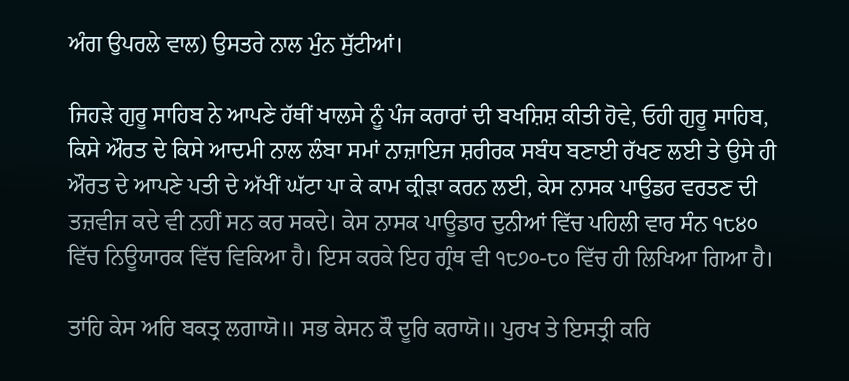ਅੰਗ ਉਪਰਲੇ ਵਾਲ) ਉਸਤਰੇ ਨਾਲ ਮੁੰਨ ਸੁੱਟੀਆਂ।

ਜਿਹੜੇ ਗੁਰੂ ਸਾਹਿਬ ਨੇ ਆਪਣੇ ਹੱਥੀਂ ਖਾਲਸੇ ਨੂੰ ਪੰਜ ਕਰਾਰਾਂ ਦੀ ਬਖਸ਼ਿਸ਼ ਕੀਤੀ ਹੋਵੇ, ਓਹੀ ਗੁਰੂ ਸਾਹਿਬ, ਕਿਸੇ ਔਰਤ ਦੇ ਕਿਸੇ ਆਦਮੀ ਨਾਲ ਲੰਬਾ ਸਮਾਂ ਨਾਜ਼ਾਇਜ ਸ਼ਰੀਰਕ ਸਬੰਧ ਬਣਾਈ ਰੱਖਣ ਲਈ ਤੇ ਉਸੇ ਹੀ ਔਰਤ ਦੇ ਆਪਣੇ ਪਤੀ ਦੇ ਅੱਖੀਂ ਘੱਟਾ ਪਾ ਕੇ ਕਾਮ ਕ੍ਰੀੜਾ ਕਰਨ ਲਈ, ਕੇਸ ਨਾਸਕ ਪਾਉਡਰ ਵਰਤਣ ਦੀ ਤਜ਼ਵੀਜ ਕਦੇ ਵੀ ਨਹੀਂ ਸਨ ਕਰ ਸਕਦੇ। ਕੇਸ ਨਾਸਕ ਪਾਊਡਾਰ ਦੁਨੀਆਂ ਵਿੱਚ ਪਹਿਲੀ ਵਾਰ ਸੰਨ ੧੮੪੦ ਵਿੱਚ ਨਿਊਯਾਰਕ ਵਿੱਚ ਵਿਕਿਆ ਹੈ। ਇਸ ਕਰਕੇ ਇਹ ਗ੍ਰੰਥ ਵੀ ੧੮੭੦-੮੦ ਵਿੱਚ ਹੀ ਲਿਖਿਆ ਗਿਆ ਹੈ।

ਤਾਂਹਿ ਕੇਸ ਅਰਿ ਬਕਤ੍ਰ ਲਗਾਯੋ॥ ਸਭ ਕੇਸਨ ਕੌ ਦੂਰਿ ਕਰਾਯੋ॥ ਪੁਰਖ ਤੇ ਇਸਤ੍ਰੀ ਕਰਿ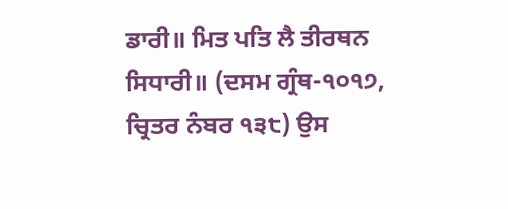ਡਾਰੀ॥ ਮਿਤ ਪਤਿ ਲੈ ਤੀਰਥਨ ਸਿਧਾਰੀ॥ (ਦਸਮ ਗ੍ਰੰਥ-੧੦੧੭, ਚ੍ਰਿਤਰ ਨੰਬਰ ੧੩੮) ਉਸ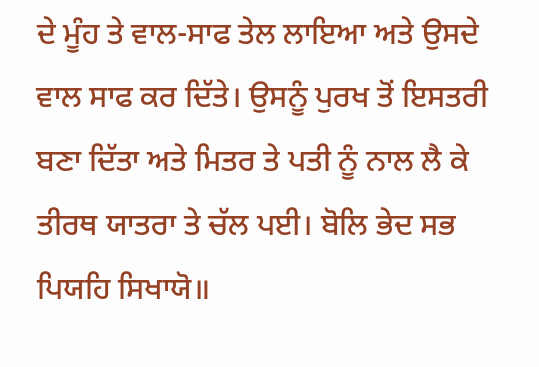ਦੇ ਮੂੰਹ ਤੇ ਵਾਲ-ਸਾਫ ਤੇਲ ਲਾਇਆ ਅਤੇ ਉਸਦੇ ਵਾਲ ਸਾਫ ਕਰ ਦਿੱਤੇ। ਉਸਨੂੰ ਪੁਰਖ ਤੋਂ ਇਸਤਰੀ ਬਣਾ ਦਿੱਤਾ ਅਤੇ ਮਿਤਰ ਤੇ ਪਤੀ ਨੂੰ ਨਾਲ ਲੈ ਕੇ ਤੀਰਥ ਯਾਤਰਾ ਤੇ ਚੱਲ ਪਈ। ਬੋਲਿ ਭੇਦ ਸਭ ਪਿਯਹਿ ਸਿਖਾਯੋ॥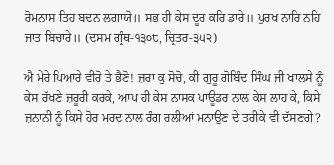ਰੋਮਨਾਸ ਤਿਹ ਬਦਨ ਲਗਾਯੋ॥ ਸਭ ਹੀ ਕੇਸ ਦੂਰ ਕਰਿ ਡਾਰੇ॥ ਪੁਰਖ ਨਾਰਿ ਨਹਿ ਜਾਤ ਬਿਚਾਰੇ॥ (ਦਸਮ ਗ੍ਰੰਥ-੧੩੦੮, ਚ੍ਰਿਤਰ-੩੫੨)

ਐ ਮੇਰੇ ਪਿਆਰੇ ਵੀਰੋ ਤੇ ਭੈਣੋ! ਜ਼ਰਾ ਕੁ ਸੋਚੋ, ਕੀ ਗੁਰੂ ਗੋਬਿੰਦ ਸਿੰਘ ਜੀ ਖਾਲਸੇ ਨੂੰ ਕੇਸ ਰੱਖਣੇ ਜ਼ਰੂਰੀ ਕਰਕੇ, ਆਪ ਹੀ ਕੇਸ ਨਾਸਕ ਪਾਊਡਰ ਨਾਲ ਕੇਸ ਲਾਹ ਕੇ, ਕਿਸੇ ਜ਼ਨਾਨੀ ਨੂੰ ਕਿਸੇ ਹੋਰ ਮਰਦ ਨਾਲ ਰੰਗ ਰਲੀਆਂ ਮਨਾਉਣ ਦੇ ਤਰੀਕੇ ਵੀ ਦੱਸਣਗੇ?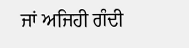ਜਾਂ ਅਜਿਹੀ ਗੰਦੀ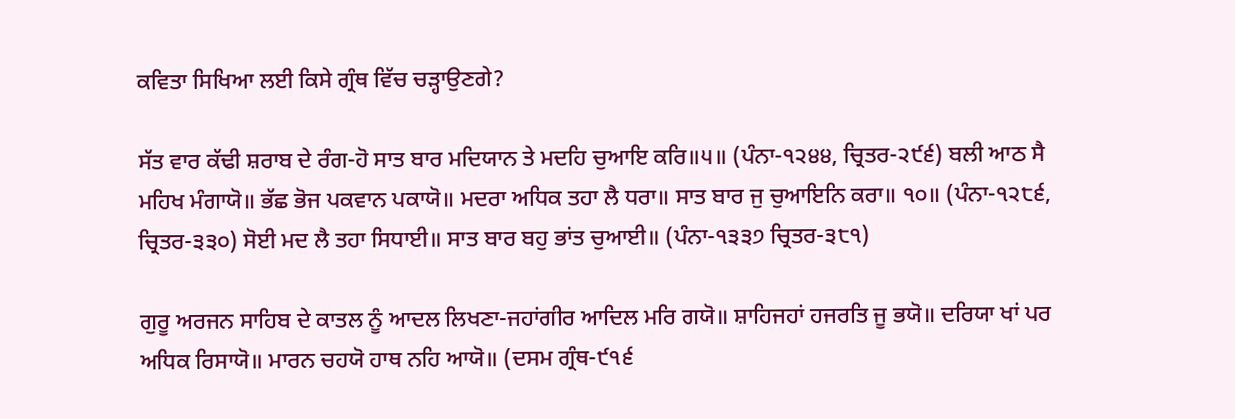ਕਵਿਤਾ ਸਿਖਿਆ ਲਈ ਕਿਸੇ ਗ੍ਰੰਥ ਵਿੱਚ ਚੜ੍ਹਾਉਣਗੇ?

ਸੱਤ ਵਾਰ ਕੱਢੀ ਸ਼ਰਾਬ ਦੇ ਰੰਗ-ਹੋ ਸਾਤ ਬਾਰ ਮਦਿਯਾਨ ਤੇ ਮਦਹਿ ਚੁਆਇ ਕਰਿ॥੫॥ (ਪੰਨਾ-੧੨੪੪, ਚ੍ਰਿਤਰ-੨੯੬) ਬਲੀ ਆਠ ਸੈ ਮਹਿਖ ਮੰਗਾਯੋ॥ ਭੱਛ ਭੋਜ ਪਕਵਾਨ ਪਕਾਯੋ॥ ਮਦਰਾ ਅਧਿਕ ਤਹਾ ਲੈ ਧਰਾ॥ ਸਾਤ ਬਾਰ ਜੁ ਚੁਆਇਨਿ ਕਰਾ॥ ੧੦॥ (ਪੰਨਾ-੧੨੮੬, ਚ੍ਰਿਤਰ-੩੩੦) ਸੋਈ ਮਦ ਲੈ ਤਹਾ ਸਿਧਾਈ॥ ਸਾਤ ਬਾਰ ਬਹੁ ਭਾਂਤ ਚੁਆਈ॥ (ਪੰਨਾ-੧੩੩੭ ਚ੍ਰਿਤਰ-੩੮੧)

ਗੁਰੂ ਅਰਜਨ ਸਾਹਿਬ ਦੇ ਕਾਤਲ ਨੂੰ ਆਦਲ ਲਿਖਣਾ-ਜਹਾਂਗੀਰ ਆਦਿਲ ਮਰਿ ਗਯੋ॥ ਸ਼ਾਹਿਜਹਾਂ ਹਜਰਤਿ ਜੂ ਭਯੋ॥ ਦਰਿਯਾ ਖਾਂ ਪਰ ਅਧਿਕ ਰਿਸਾਯੋ॥ ਮਾਰਨ ਚਹਯੋ ਹਾਥ ਨਹਿ ਆਯੋ॥ (ਦਸਮ ਗ੍ਰੰਥ-੯੧੬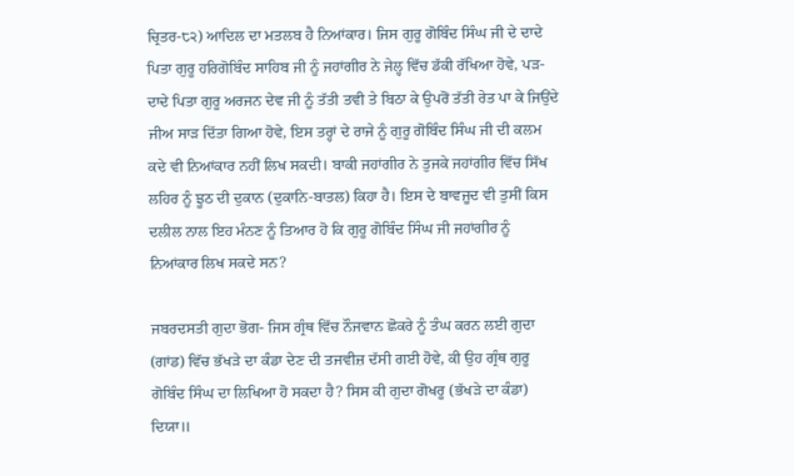ਚ੍ਰਿਤਰ-੮੨) ਆਦਿਲ ਦਾ ਮਤਲਬ ਹੈ ਨਿਆਂਕਾਰ। ਜਿਸ ਗੁਰੂ ਗੋਬਿੰਦ ਸਿੰਘ ਜੀ ਦੇ ਦਾਦੇ ਪਿਤਾ ਗੁਰੂ ਹਰਿਗੋਬਿੰਦ ਸਾਹਿਬ ਜੀ ਨੂੰ ਜਹਾਂਗੀਰ ਨੇ ਜੇਲ੍ਹ ਵਿੱਚ ਡੱਕੀ ਰੱਖਿਆ ਹੋਵੇ, ਪੜ-ਦਾਦੇ ਪਿਤਾ ਗੁਰੂ ਅਰਜਨ ਦੇਵ ਜੀ ਨੂੰ ਤੱਤੀ ਤਵੀ ਤੇ ਬਿਠਾ ਕੇ ਉਪਰੋਂ ਤੱਤੀ ਰੇਤ ਪਾ ਕੇ ਜਿਉਂਦੇ ਜੀਅ ਸਾੜ ਦਿੱਤਾ ਗਿਆ ਹੋਵੇ, ਇਸ ਤਰ੍ਹਾਂ ਦੇ ਰਾਜੇ ਨੂੰ ਗੁਰੂ ਗੋਬਿੰਦ ਸਿੰਘ ਜੀ ਦੀ ਕਲਮ ਕਦੇ ਵੀ ਨਿਆਂਕਾਰ ਨਹੀਂ ਲਿਖ ਸਕਦੀ। ਬਾਕੀ ਜਹਾਂਗੀਰ ਨੇ ਤੁਜਕੇ ਜਹਾਂਗੀਰ ਵਿੱਚ ਸਿੱਖ ਲਹਿਰ ਨੂੰ ਝੂਠ ਦੀ ਦੁਕਾਨ (ਦੁਕਾਨਿ-ਬਾਤਲ) ਕਿਹਾ ਹੈ। ਇਸ ਦੇ ਬਾਵਜੂਦ ਵੀ ਤੁਸੀਂ ਕਿਸ ਦਲੀਲ ਨਾਲ ਇਹ ਮੰਨਣ ਨੂੰ ਤਿਆਰ ਹੋ ਕਿ ਗੁਰੂ ਗੋਬਿੰਦ ਸਿੰਘ ਜੀ ਜਹਾਂਗੀਰ ਨੂੰ ਨਿਆਂਕਾਰ ਲਿਖ ਸਕਦੇ ਸਨ?

ਜਬਰਦਸਤੀ ਗੁਦਾ ਭੋਗ- ਜਿਸ ਗ੍ਰੰਥ ਵਿੱਚ ਨੌਜਵਾਨ ਛੋਕਰੇ ਨੂੰ ਤੰਘ ਕਰਨ ਲਈ ਗੁਦਾ (ਗਾਂਡ) ਵਿੱਚ ਭੱਖੜੇ ਦਾ ਕੰਡਾ ਦੇਣ ਦੀ ਤਜਵੀਜ਼ ਦੱਸੀ ਗਈ ਹੋਵੇ, ਕੀ ਉਹ ਗ੍ਰੰਥ ਗੁਰੂ ਗੋਬਿੰਦ ਸਿੰਘ ਦਾ ਲਿਖਿਆ ਹੋ ਸਕਦਾ ਹੈ? ਸਿਸ ਕੀ ਗੁਦਾ ਗੋਖਰੂ (ਭੱਖੜੇ ਦਾ ਕੰਡਾ) ਦਿਯਾ॥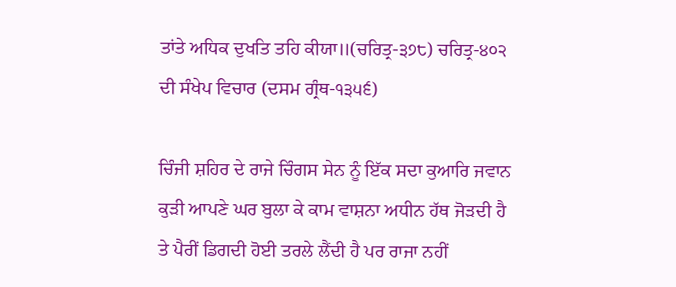ਤਾਂਤੇ ਅਧਿਕ ਦੁਖਤਿ ਤਹਿ ਕੀਯਾ॥(ਚਰਿਤ੍ਰ-੩੭੮) ਚਰਿਤ੍ਰ-੪੦੨ ਦੀ ਸੰਖੇਪ ਵਿਚਾਰ (ਦਸਮ ਗ੍ਰੰਥ-੧੩੫੬)

ਚਿੰਜੀ ਸ਼ਹਿਰ ਦੇ ਰਾਜੇ ਚਿੰਗਸ ਸੇਨ ਨੂੰ ਇੱਕ ਸਦਾ ਕੁਆਰਿ ਜਵਾਨ ਕੁੜੀ ਆਪਣੇ ਘਰ ਬੁਲਾ ਕੇ ਕਾਮ ਵਾਸ਼ਨਾ ਅਧੀਨ ਹੱਥ ਜੋੜਦੀ ਹੈ ਤੇ ਪੈਰੀਂ ਡਿਗਦੀ ਹੋਈ ਤਰਲੇ ਲੈਂਦੀ ਹੈ ਪਰ ਰਾਜਾ ਨਹੀਂ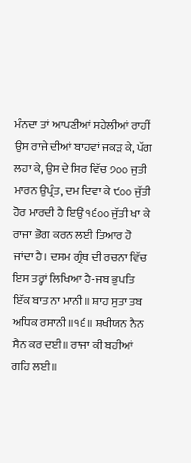ਮੰਨਦਾ ਤਾਂ ਆਪਣੀਆਂ ਸਹੇਲੀਆਂ ਰਾਹੀਂ ਉਸ ਰਾਜੇ ਦੀਆਂ ਬਾਹਵਾਂ ਜਕੜ ਕੇ, ਪੱਗ ਲਹਾ ਕੇ, ਉਸ ਦੇ ਸਿਰ ਵਿੱਚ ੭੦੦ ਜੁਤੀ ਮਾਰਨ ਉਪ੍ਰੰਤ, ਦਮ ਦਿਵਾ ਕੇ ੯੦੦ ਜੁੱਤੀ ਹੋਰ ਮਾਰਦੀ ਹੈ ਇਉਂ ੧੬੦੦ ਜੁੱਤੀ ਖਾ ਕੇ ਰਾਜਾ ਭੋਗ ਕਰਨ ਲਈ ਤਿਆਰ ਹੋ ਜਾਂਦਾ ਹੈ। ਦਸਮ ਗ੍ਰੰਥ ਦੀ ਰਚਨਾ ਵਿੱਚ ਇਸ ਤਰ੍ਹਾਂ ਲਿਖਿਆ ਹੈ-ਜਬ ਭੁਪਤਿ ਇੱਕ ਬਾਤ ਨਾ ਮਾਨੀ॥ ਸ਼ਾਹ ਸੁਤਾ ਤਬ ਅਧਿਕ ਰਸਾਨੀ॥੧੬॥ ਸ਼ਖੀਯਨ ਨੈਨ ਸੈਨ ਕਰ ਦਈ॥ ਰਾਜਾ ਕੀ ਬਹੀਆਂ ਗਹਿ ਲਈ॥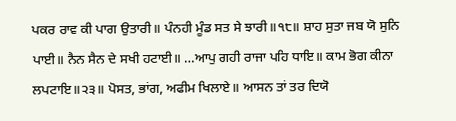ਪਕਰ ਰਾਵ ਕੀ ਪਾਗ ਉਤਾਰੀ॥ ਪੰਨਹੀ ਮੂੰਡ ਸਤ ਸੇ ਝਾਰੀ॥੧੮॥ ਸ਼ਾਹ ਸੁਤਾ ਜਬ ਯੋ ਸੁਨਿ ਪਾਈ॥ ਨੈਨ ਸੈਨ ਦੇ ਸਖੀ ਹਟਾਈ॥ …ਆਪੁ ਗਹੀ ਰਾਜਾ ਪਹਿ ਧਾਇ॥ ਕਾਮ ਭੋਗ ਕੀਨਾ ਲਪਟਾਇ॥੨੩॥ ਪੋਸਤ, ਭਾਂਗ, ਅਫੀਮ ਖਿਲਾਏ॥ ਆਸਨ ਤਾਂ ਤਰ ਦਿਯੋ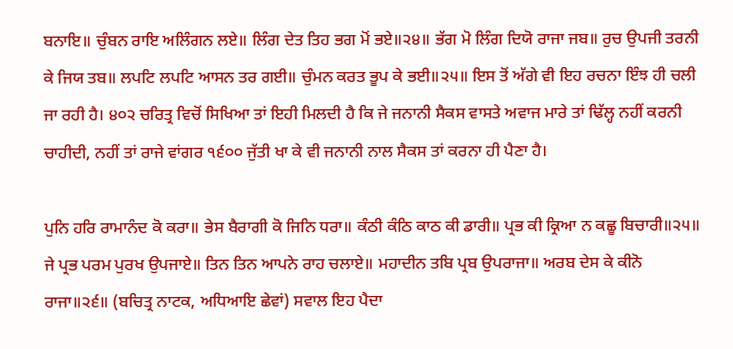ਬਨਾਇ॥ ਚੁੰਬਨ ਰਾਇ ਅਲਿੰਗਨ ਲਏ॥ ਲਿੰਗ ਦੇਤ ਤਿਹ ਭਗ ਮੋਂ ਭਏ॥੨੪॥ ਭੱਗ ਮੋ ਲਿੰਗ ਦਿਯੋ ਰਾਜਾ ਜਬ॥ ਰੁਚ ਉਪਜੀ ਤਰਨੀ ਕੇ ਜਿਯ ਤਬ॥ ਲਪਟਿ ਲਪਟਿ ਆਸਨ ਤਰ ਗਈ॥ ਚੁੰਮਨ ਕਰਤ ਭੂਪ ਕੇ ਭਈ॥੨੫॥ ਇਸ ਤੋਂ ਅੱਗੇ ਵੀ ਇਹ ਰਚਨਾ ਇੰਝ ਹੀ ਚਲੀ ਜਾ ਰਹੀ ਹੈ। ੪੦੨ ਚਰਿਤ੍ਰ ਵਿਚੋਂ ਸਿਖਿਆ ਤਾਂ ਇਹੀ ਮਿਲਦੀ ਹੈ ਕਿ ਜੇ ਜਨਾਨੀ ਸੈਕਸ ਵਾਸਤੇ ਅਵਾਜ ਮਾਰੇ ਤਾਂ ਢਿੱਲ੍ਹ ਨਹੀਂ ਕਰਨੀ ਚਾਹੀਦੀ, ਨਹੀਂ ਤਾਂ ਰਾਜੇ ਵਾਂਗਰ ੧੬੦੦ ਜੁੱਤੀ ਖਾ ਕੇ ਵੀ ਜਨਾਨੀ ਨਾਲ ਸੈਕਸ ਤਾਂ ਕਰਨਾ ਹੀ ਪੈਣਾ ਹੈ।

ਪੁਨਿ ਹਰਿ ਰਾਮਾਨੰਦ ਕੋ ਕਰਾ॥ ਭੇਸ ਬੈਰਾਗੀ ਕੋ ਜਿਨਿ ਧਰਾ॥ ਕੰਠੀ ਕੰਠਿ ਕਾਠ ਕੀ ਡਾਰੀ॥ ਪ੍ਰਭ ਕੀ ਕ੍ਰਿਆ ਨ ਕਛੂ ਬਿਚਾਰੀ॥੨੫॥ ਜੇ ਪ੍ਰਭ ਪਰਮ ਪੁਰਖ ਉਪਜਾਏ॥ ਤਿਨ ਤਿਨ ਆਪਨੇ ਰਾਹ ਚਲਾਏ॥ ਮਹਾਦੀਨ ਤਬਿ ਪ੍ਰਬ ਉਪਰਾਜਾ॥ ਅਰਬ ਦੇਸ ਕੇ ਕੀਨੋ ਰਾਜਾ॥੨੬॥ (ਬਚਿਤ੍ਰ ਨਾਟਕ, ਅਧਿਆਇ ਛੇਵਾਂ) ਸਵਾਲ ਇਹ ਪੈਦਾ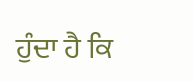ਹੁੰਦਾ ਹੈ ਕਿ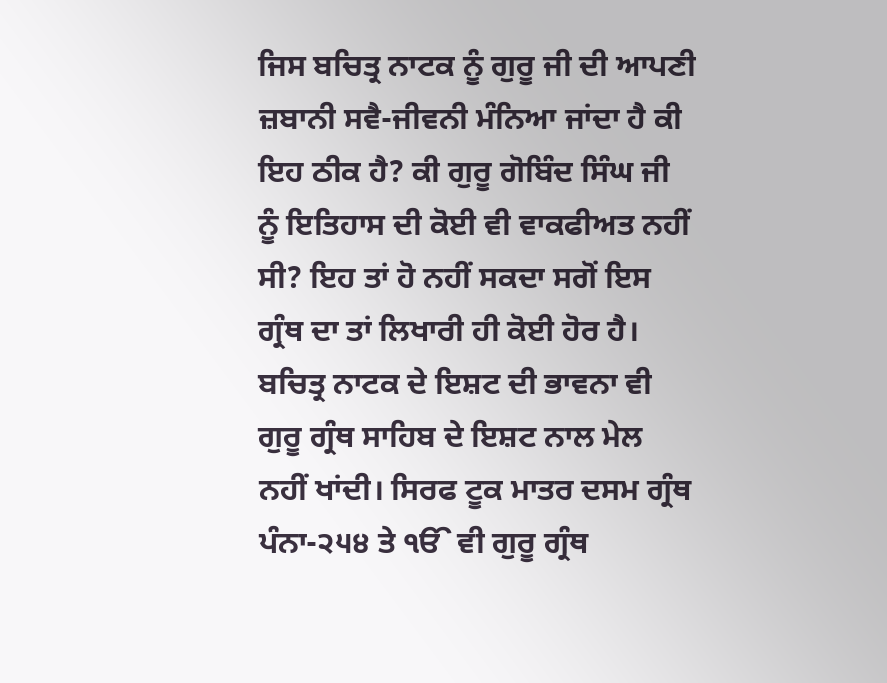ਜਿਸ ਬਚਿਤ੍ਰ ਨਾਟਕ ਨੂੰ ਗੁਰੂ ਜੀ ਦੀ ਆਪਣੀ ਜ਼ਬਾਨੀ ਸਵੈ-ਜੀਵਨੀ ਮੰਨਿਆ ਜਾਂਦਾ ਹੈ ਕੀ ਇਹ ਠੀਕ ਹੈ? ਕੀ ਗੁਰੂ ਗੋਬਿੰਦ ਸਿੰਘ ਜੀ ਨੂੰ ਇਤਿਹਾਸ ਦੀ ਕੋਈ ਵੀ ਵਾਕਫੀਅਤ ਨਹੀਂ ਸੀ? ਇਹ ਤਾਂ ਹੋ ਨਹੀਂ ਸਕਦਾ ਸਗੋਂ ਇਸ ਗ੍ਰੰਥ ਦਾ ਤਾਂ ਲਿਖਾਰੀ ਹੀ ਕੋਈ ਹੋਰ ਹੈ। ਬਚਿਤ੍ਰ ਨਾਟਕ ਦੇ ਇਸ਼ਟ ਦੀ ਭਾਵਨਾ ਵੀ ਗੁਰੂ ਗ੍ਰੰਥ ਸਾਹਿਬ ਦੇ ਇਸ਼ਟ ਨਾਲ ਮੇਲ ਨਹੀਂ ਖਾਂਦੀ। ਸਿਰਫ ਟੂਕ ਮਾਤਰ ਦਸਮ ਗ੍ਰੰਥ ਪੰਨਾ-੨੫੪ ਤੇ ੴ ਵੀ ਗੁਰੂ ਗ੍ਰੰਥ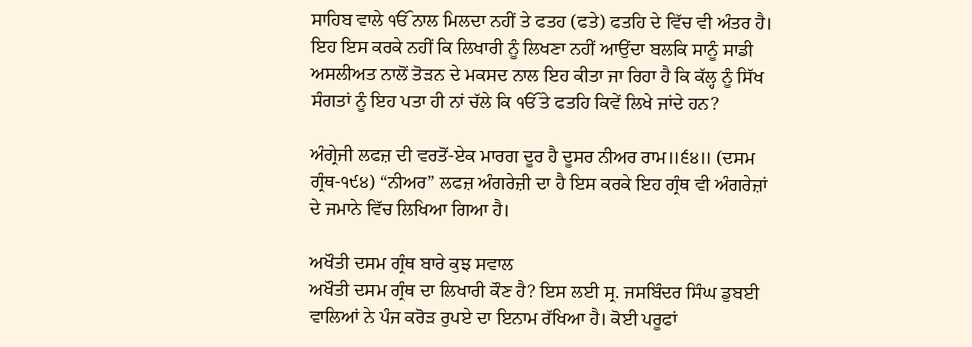ਸਾਹਿਬ ਵਾਲੇ ੴ ਨਾਲ ਮਿਲਦਾ ਨਹੀਂ ਤੇ ਫਤਹ (ਫਤੇ) ਫਤਹਿ ਦੇ ਵਿੱਚ ਵੀ ਅੰਤਰ ਹੈ। ਇਹ ਇਸ ਕਰਕੇ ਨਹੀਂ ਕਿ ਲਿਖਾਰੀ ਨੂੰ ਲਿਖਣਾ ਨਹੀਂ ਆਉਂਦਾ ਬਲਕਿ ਸਾਨੂੰ ਸਾਡੀ ਅਸਲੀਅਤ ਨਾਲੋਂ ਤੋੜਨ ਦੇ ਮਕਸਦ ਨਾਲ ਇਹ ਕੀਤਾ ਜਾ ਰਿਹਾ ਹੈ ਕਿ ਕੱਲ੍ਹ ਨੂੰ ਸਿੱਖ ਸੰਗਤਾਂ ਨੂੰ ਇਹ ਪਤਾ ਹੀ ਨਾਂ ਚੱਲੇ ਕਿ ੴ ਤੇ ਫਤਹਿ ਕਿਵੇਂ ਲਿਖੇ ਜਾਂਦੇ ਹਨ?

ਅੰਗ੍ਰੇਜੀ ਲਫਜ਼ ਦੀ ਵਰਤੋਂ-ਏਕ ਮਾਰਗ ਦੂਰ ਹੈ ਦੂਸਰ ਨੀਅਰ ਰਾਮ॥੬੪॥ (ਦਸਮ ਗ੍ਰੰਥ-੧੯੪) “ਨੀਅਰ” ਲਫਜ਼ ਅੰਗਰੇਜ਼ੀ ਦਾ ਹੈ ਇਸ ਕਰਕੇ ਇਹ ਗ੍ਰੰਥ ਵੀ ਅੰਗਰੇਜ਼ਾਂ ਦੇ ਜਮਾਨੇ ਵਿੱਚ ਲਿਖਿਆ ਗਿਆ ਹੈ।

ਅਖੌਤੀ ਦਸਮ ਗ੍ਰੰਥ ਬਾਰੇ ਕੁਝ ਸਵਾਲ
ਅਖੌਤੀ ਦਸਮ ਗ੍ਰੰਥ ਦਾ ਲਿਖਾਰੀ ਕੌਣ ਹੈ? ਇਸ ਲਈ ਸ੍ਰ. ਜਸਬਿੰਦਰ ਸਿੰਘ ਡੁਬਈ ਵਾਲਿਆਂ ਨੇ ਪੰਜ ਕਰੋੜ ਰੁਪਏ ਦਾ ਇਨਾਮ ਰੱਖਿਆ ਹੈ। ਕੋਈ ਪਰੂਫਾਂ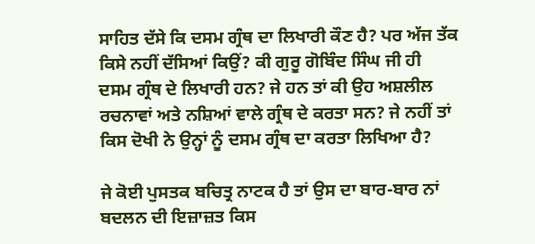ਸਾਹਿਤ ਦੱਸੇ ਕਿ ਦਸਮ ਗ੍ਰੰਥ ਦਾ ਲਿਖਾਰੀ ਕੌਣ ਹੈ? ਪਰ ਅੱਜ ਤੱਕ ਕਿਸੇ ਨਹੀਂ ਦੱਸਿਆਂ ਕਿਉਂ? ਕੀ ਗੁਰੂ ਗੋਬਿੰਦ ਸਿੰਘ ਜੀ ਹੀ ਦਸਮ ਗ੍ਰੰਥ ਦੇ ਲਿਖਾਰੀ ਹਨ? ਜੇ ਹਨ ਤਾਂ ਕੀ ਉਹ ਅਸ਼ਲੀਲ ਰਚਨਾਵਾਂ ਅਤੇ ਨਸ਼ਿਆਂ ਵਾਲੇ ਗ੍ਰੰਥ ਦੇ ਕਰਤਾ ਸਨ? ਜੇ ਨਹੀਂ ਤਾਂ ਕਿਸ ਦੋਖੀ ਨੇ ਉਨ੍ਹਾਂ ਨੂੰ ਦਸਮ ਗ੍ਰੰਥ ਦਾ ਕਰਤਾ ਲਿਖਿਆ ਹੈ?

ਜੇ ਕੋਈ ਪੁਸਤਕ ਬਚਿਤ੍ਰ ਨਾਟਕ ਹੈ ਤਾਂ ਉਸ ਦਾ ਬਾਰ-ਬਾਰ ਨਾਂ ਬਦਲਨ ਦੀ ਇਜ਼ਾਜ਼ਤ ਕਿਸ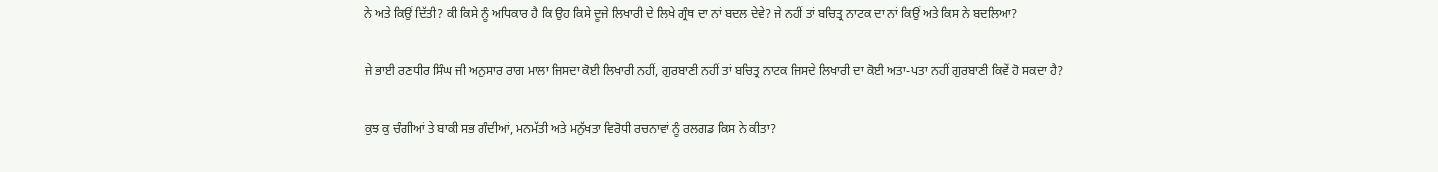ਨੇ ਅਤੇ ਕਿਉਂ ਦਿੱਤੀ? ਕੀ ਕਿਸੇ ਨੂੰ ਅਧਿਕਾਰ ਹੈ ਕਿ ਉਹ ਕਿਸੇ ਦੂਜੇ ਲਿਖਾਰੀ ਦੇ ਲਿਖੇ ਗ੍ਰੰਥ ਦਾ ਨਾਂ ਬਦਲ ਦੇਵੇ? ਜੇ ਨਹੀਂ ਤਾਂ ਬਚਿਤ੍ਰ ਨਾਟਕ ਦਾ ਨਾਂ ਕਿਉਂ ਅਤੇ ਕਿਸ ਨੇ ਬਦਲਿਆ?

ਜੇ ਭਾਈ ਰਣਧੀਰ ਸਿੰਘ ਜੀ ਅਨੁਸਾਰ ਰਾਗ ਮਾਲਾ ਜਿਸਦਾ ਕੋਈ ਲਿਖਾਰੀ ਨਹੀਂ, ਗੁਰਬਾਣੀ ਨਹੀਂ ਤਾਂ ਬਚਿਤ੍ਰ ਨਾਟਕ ਜਿਸਦੇ ਲਿਖਾਰੀ ਦਾ ਕੋਈ ਅਤਾ-ਪਤਾ ਨਹੀਂ ਗੁਰਬਾਣੀ ਕਿਵੇਂ ਹੋ ਸਕਦਾ ਹੈ?

ਕੁਝ ਕੁ ਚੰਗੀਆਂ ਤੇ ਬਾਕੀ ਸਭ ਗੰਦੀਆਂ, ਮਨਮੱਤੀ ਅਤੇ ਮਨੁੱਖਤਾ ਵਿਰੋਧੀ ਰਚਨਾਵਾਂ ਨੂੰ ਰਲਗਡ ਕਿਸ ਨੇ ਕੀਤਾ?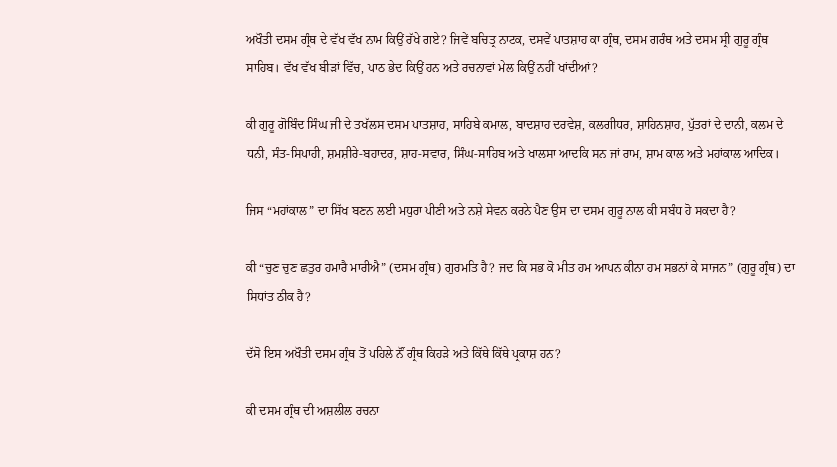ਅਖੌਤੀ ਦਸਮ ਗ੍ਰੰਥ ਦੇ ਵੱਖ ਵੱਖ ਨਾਮ ਕਿਉਂ ਰੱਖੇ ਗਏ? ਜਿਵੇਂ ਬਚਿਤ੍ਰ ਨਾਟਕ, ਦਸਵੇਂ ਪਾਤਸ਼ਾਹ ਕਾ ਗ੍ਰੰਥ, ਦਸਮ ਗਰੰਥ ਅਤੇ ਦਸਮ ਸ੍ਰੀ ਗੁਰੂ ਗ੍ਰੰਥ ਸਾਹਿਬ। ਵੱਖ ਵੱਖ ਬੀੜਾਂ ਵਿੱਚ, ਪਾਠ ਭੇਦ ਕਿਉਂ ਹਨ ਅਤੇ ਰਚਨਾਵਾਂ ਮੇਲ ਕਿਉਂ ਨਹੀਂ ਖਾਂਦੀਆਂ?

ਕੀ ਗੁਰੂ ਗੋਬਿੰਦ ਸਿੰਘ ਜੀ ਦੇ ਤਖੱਲਸ ਦਸਮ ਪਾਤਸ਼ਾਹ, ਸਾਹਿਬੇ ਕਮਾਲ, ਬਾਦਸ਼ਾਹ ਦਰਵੇਸ਼, ਕਲਗੀਧਰ, ਸ਼ਾਹਿਨਸ਼ਾਹ, ਪੁੱਤਰਾਂ ਦੇ ਦਾਨੀ, ਕਲਮ ਦੇ ਧਨੀ, ਸੰਤ-ਸਿਪਾਹੀ, ਸ਼ਮਸ਼ੀਰੇ-ਬਹਾਦਰ, ਸ਼ਾਹ-ਸਵਾਰ, ਸਿੰਘ-ਸਾਹਿਬ ਅਤੇ ਖਾਲਸਾ ਆਦਕਿ ਸਨ ਜਾਂ ਰਾਮ, ਸ਼ਾਮ ਕਾਲ ਅਤੇ ਮਹਾਂਕਾਲ ਆਦਿਕ।

ਜਿਸ “ਮਹਾਂਕਾਲ” ਦਾ ਸਿੱਖ ਬਣਨ ਲਈ ਮਧੁਰਾ ਪੀਣੀ ਅਤੇ ਨਸ਼ੇ ਸੇਵਨ ਕਰਨੇ ਪੈਣ ਉਸ ਦਾ ਦਸਮ ਗੁਰੂ ਨਾਲ ਕੀ ਸਬੰਧ ਹੋ ਸਕਦਾ ਹੈ?

ਕੀ “ਚੁਣ ਚੁਣ ਛਤੁਰ ਹਮਾਰੈ ਮਾਰੀਐ” (ਦਸਮ ਗ੍ਰੰਥ) ਗੁਰਮਤਿ ਹੈ? ਜਦ ਕਿ ਸਭ ਕੋ ਮੀਤ ਹਮ ਆਪਨ ਕੀਨਾ ਹਮ ਸਭਨਾਂ ਕੇ ਸਾਜਨ” (ਗੁਰੂ ਗ੍ਰੰਥ) ਦਾ ਸਿਧਾਂਤ ਠੀਕ ਹੈ?

ਦੱਸੋ ਇਸ ਅਖੌਤੀ ਦਸਮ ਗ੍ਰੰਥ ਤੋਂ ਪਹਿਲੇ ਨੌਂ ਗ੍ਰੰਥ ਕਿਹੜੇ ਅਤੇ ਕਿੱਥੇ ਕਿੱਥੇ ਪ੍ਰਕਾਸ਼ ਹਨ?

ਕੀ ਦਸਮ ਗ੍ਰੰਥ ਦੀ ਅਸ਼ਲੀਲ ਰਚਨਾ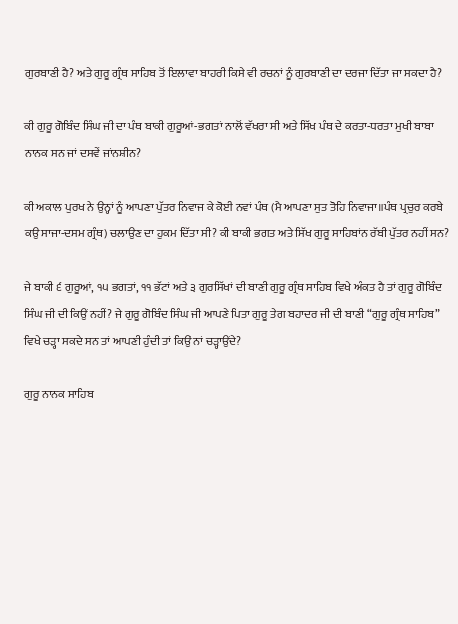ਗੁਰਬਾਣੀ ਹੈ? ਅਤੇ ਗੁਰੂ ਗ੍ਰੰਥ ਸਾਹਿਬ ਤੋਂ ਇਲਾਵਾ ਬਾਹਰੀ ਕਿਸੇ ਵੀ ਰਚਨਾਂ ਨੂੰ ਗੁਰਬਾਣੀ ਦਾ ਦਰਜਾ ਦਿੱਤਾ ਜਾ ਸਕਦਾ ਹੈ?

ਕੀ ਗੁਰੂ ਗੋਬਿੰਦ ਸਿੰਘ ਜੀ ਦਾ ਪੰਥ ਬਾਕੀ ਗੁਰੂਆਂ-ਭਗਤਾਂ ਨਾਲੋਂ ਵੱਖਰਾ ਸੀ ਅਤੇ ਸਿੱਖ ਪੰਥ ਦੇ ਕਰਤਾ-ਧਰਤਾ ਮੁਖੀ ਬਾਬਾ ਨਾਨਕ ਸਨ ਜਾਂ ਦਸਵੇਂ ਜਾਂਨਸ਼ੀਨ?

ਕੀ ਅਕਾਲ ਪੁਰਖ ਨੇ ਉਨ੍ਹਾਂ ਨੂੰ ਆਪਣਾ ਪੁੱਤਰ ਨਿਵਾਜ ਕੇ ਕੋਈ ਨਵਾਂ ਪੰਥ (ਮੈ ਆਪਣਾ ਸੁਤ ਤੋਹਿ ਨਿਵਾਜਾ॥ਪੰਥ ਪ੍ਰਚੁਰ ਕਰਬੇ ਕਉ ਸਾਜਾ-ਦਸਮ ਗ੍ਰੰਥ) ਚਲਾਉਣ ਦਾ ਹੁਕਮ ਦਿੱਤਾ ਸੀ? ਕੀ ਬਾਕੀ ਭਗਤ ਅਤੇ ਸਿੱਖ ਗੁਰੂ ਸਾਹਿਬਾਂਨ ਰੱਬੀ ਪੁੱਤਰ ਨਹੀਂ ਸਨ?

ਜੇ ਬਾਕੀ ੬ ਗੁਰੂਆਂ, ੧੫ ਭਗਤਾਂ, ੧੧ ਭੱਟਾਂ ਅਤੇ ੩ ਗੁਰਸਿੱਖਾਂ ਦੀ ਬਾਣੀ ਗੁਰੂ ਗ੍ਰੰਥ ਸਾਹਿਬ ਵਿਖੇ ਅੰਕਤ ਹੈ ਤਾਂ ਗੁਰੂ ਗੋਬਿੰਦ ਸਿੰਘ ਜੀ ਦੀ ਕਿਉਂ ਨਹੀਂ? ਜੇ ਗੁਰੂ ਗੋਬਿੰਦ ਸਿੰਘ ਜੀ ਆਪਣੇ ਪਿਤਾ ਗੁਰੂ ਤੇਗ ਬਹਾਦਰ ਜੀ ਦੀ ਬਾਣੀ “ਗੁਰੂ ਗ੍ਰੰਥ ਸਾਹਿਬ” ਵਿਖੇ ਚੜ੍ਹਾ ਸਕਦੇ ਸਨ ਤਾਂ ਆਪਣੀ ਹੁੰਦੀ ਤਾਂ ਕਿਉਂ ਨਾਂ ਚੜ੍ਹਾਉਂਦੇ?

ਗੁਰੂ ਨਾਨਕ ਸਾਹਿਬ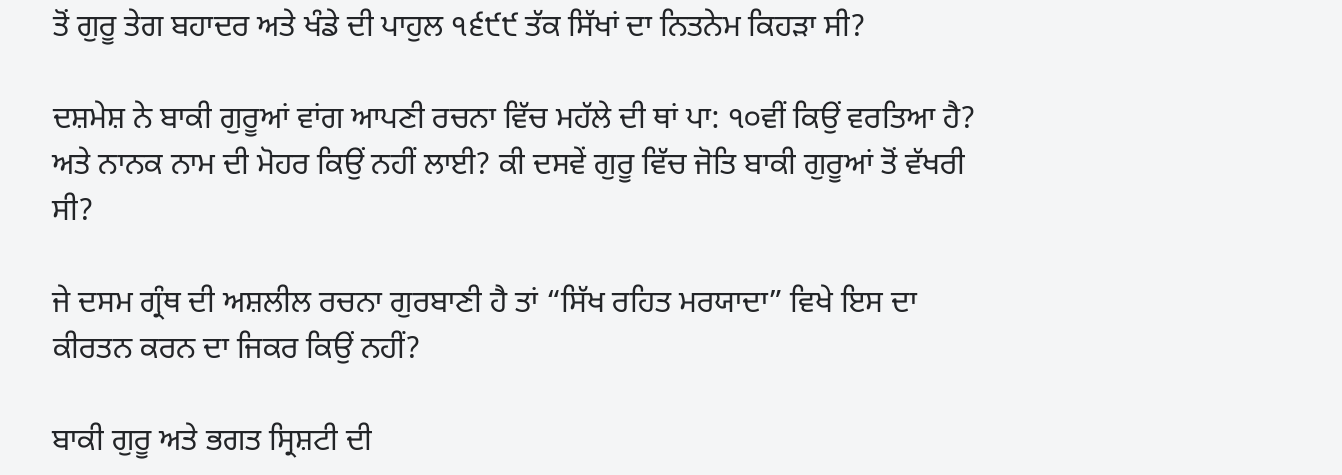ਤੋਂ ਗੁਰੂ ਤੇਗ ਬਹਾਦਰ ਅਤੇ ਖੰਡੇ ਦੀ ਪਾਹੁਲ ੧੬੯੯ ਤੱਕ ਸਿੱਖਾਂ ਦਾ ਨਿਤਨੇਮ ਕਿਹੜਾ ਸੀ?

ਦਸ਼ਮੇਸ਼ ਨੇ ਬਾਕੀ ਗੁਰੂਆਂ ਵਾਂਗ ਆਪਣੀ ਰਚਨਾ ਵਿੱਚ ਮਹੱਲੇ ਦੀ ਥਾਂ ਪਾ: ੧੦ਵੀਂ ਕਿਉਂ ਵਰਤਿਆ ਹੈ? ਅਤੇ ਨਾਨਕ ਨਾਮ ਦੀ ਮੋਹਰ ਕਿਉਂ ਨਹੀਂ ਲਾਈ? ਕੀ ਦਸਵੇਂ ਗੁਰੂ ਵਿੱਚ ਜੋਤਿ ਬਾਕੀ ਗੁਰੂਆਂ ਤੋਂ ਵੱਖਰੀ ਸੀ?

ਜੇ ਦਸਮ ਗ੍ਰੰਥ ਦੀ ਅਸ਼ਲੀਲ ਰਚਨਾ ਗੁਰਬਾਣੀ ਹੈ ਤਾਂ “ਸਿੱਖ ਰਹਿਤ ਮਰਯਾਦਾ” ਵਿਖੇ ਇਸ ਦਾ ਕੀਰਤਨ ਕਰਨ ਦਾ ਜਿਕਰ ਕਿਉਂ ਨਹੀਂ?

ਬਾਕੀ ਗੁਰੂ ਅਤੇ ਭਗਤ ਸ੍ਰਿਸ਼ਟੀ ਦੀ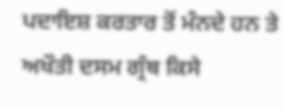ਪਦਾਇਸ਼ ਕਰਤਾਰ ਤੋਂ ਮੰਨਦੇ ਹਨ ਤੇ ਅਖੌਤੀ ਦਸਮ ਗ੍ਰੰਥ ਕਿਸੇ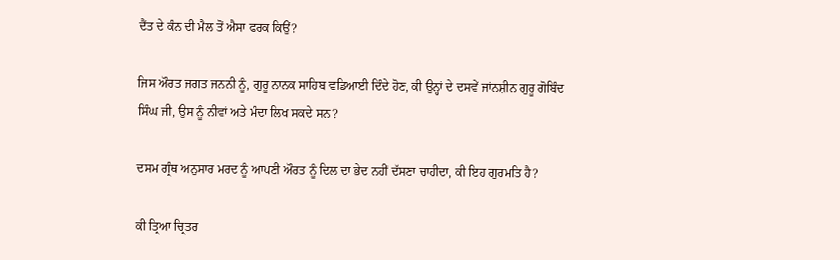ਦੈਂਤ ਦੇ ਕੰਨ ਦੀ ਮੈਲ ਤੋਂ ਐਸਾ ਫਰਕ ਕਿਉਂ?

ਜਿਸ ਔਰਤ ਜਗਤ ਜਨਨੀ ਨੂੰ, ਗੁਰੂ ਨਾਨਕ ਸਾਹਿਬ ਵਡਿਆਈ ਦਿੰਦੇ ਹੋਣ, ਕੀ ਉਨ੍ਹਾਂ ਦੇ ਦਸਵੇਂ ਜਾਂਨਸ਼ੀਨ ਗੁਰੂ ਗੋਬਿੰਦ ਸਿੰਘ ਜੀ, ਉਸ ਨੂੰ ਨੀਵਾਂ ਅਤੇ ਮੰਦਾ ਲਿਖ ਸਕਦੇ ਸਨ?

ਦਸਮ ਗ੍ਰੰਥ ਅਨੁਸਾਰ ਮਰਦ ਨੂੰ ਆਪਣੀ ਔਰਤ ਨੂੰ ਦਿਲ ਦਾ ਭੇਦ ਨਹੀਂ ਦੱਸਣਾ ਚਾਹੀਦਾ, ਕੀ ਇਹ ਗੁਰਮਤਿ ਹੈ?

ਕੀ ਤ੍ਰਿਆ ਚ੍ਰਿਤਰ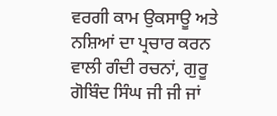ਵਰਗੀ ਕਾਮ ਉਕਸਾਊ ਅਤੇ ਨਸ਼ਿਆਂ ਦਾ ਪ੍ਰਚਾਰ ਕਰਨ ਵਾਲੀ ਗੰਦੀ ਰਚਨਾਂ, ਗੁਰੂ ਗੋਬਿੰਦ ਸਿੰਘ ਜੀ ਜੀ ਜਾਂ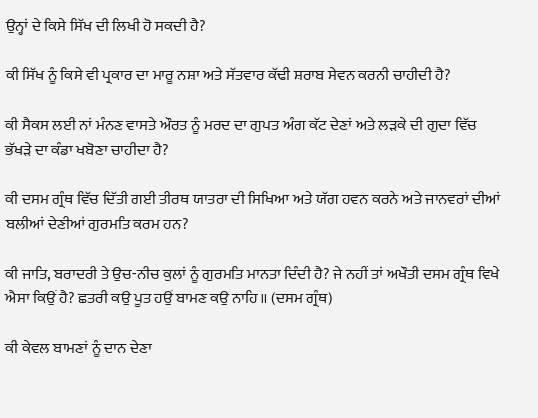ਉਨ੍ਹਾਂ ਦੇ ਕਿਸੇ ਸਿੱਖ ਦੀ ਲਿਖੀ ਹੋ ਸਕਦੀ ਹੈ?

ਕੀ ਸਿੱਖ ਨੂੰ ਕਿਸੇ ਵੀ ਪ੍ਰਕਾਰ ਦਾ ਮਾਰੂ ਨਸ਼ਾ ਅਤੇ ਸੱਤਵਾਰ ਕੱਢੀ ਸ਼ਰਾਬ ਸੇਵਨ ਕਰਨੀ ਚਾਹੀਦੀ ਹੈ?

ਕੀ ਸੈਕਸ ਲਈ ਨਾਂ ਮੰਨਣ ਵਾਸਤੇ ਔਰਤ ਨੂੰ ਮਰਦ ਦਾ ਗੁਪਤ ਅੰਗ ਕੱਟ ਦੇਣਾਂ ਅਤੇ ਲੜਕੇ ਦੀ ਗੁਦਾ ਵਿੱਚ ਭੱਖੜੇ ਦਾ ਕੰਡਾ ਖਬੋਣਾ ਚਾਹੀਦਾ ਹੈ?

ਕੀ ਦਸਮ ਗ੍ਰੰਥ ਵਿੱਚ ਦਿੱਤੀ ਗਈ ਤੀਰਥ ਯਾਤਰਾ ਦੀ ਸਿਖਿਆ ਅਤੇ ਯੱਗ ਹਵਨ ਕਰਨੇ ਅਤੇ ਜਾਨਵਰਾਂ ਦੀਆਂ ਬਲੀਆਂ ਦੇਣੀਆਂ ਗੁਰਮਤਿ ਕਰਮ ਹਨ?

ਕੀ ਜਾਤਿ, ਬਰਾਦਰੀ ਤੇ ਉਚ-ਨੀਚ ਕੁਲਾਂ ਨੂੰ ਗੁਰਮਤਿ ਮਾਨਤਾ ਦਿੰਦੀ ਹੈ? ਜੇ ਨਹੀਂ ਤਾਂ ਅਖੌਤੀ ਦਸਮ ਗ੍ਰੰਥ ਵਿਖੇ ਐਸਾ ਕਿਉਂ ਹੈ? ਛਤਰੀ ਕਉ ਪੂਤ ਹਉਂ ਬਾਮਣ ਕਉ ਨਾਹਿ॥ (ਦਸਮ ਗ੍ਰੰਥ)

ਕੀ ਕੇਵਲ ਬਾਮਣਾਂ ਨੂੰ ਦਾਨ ਦੇਣਾ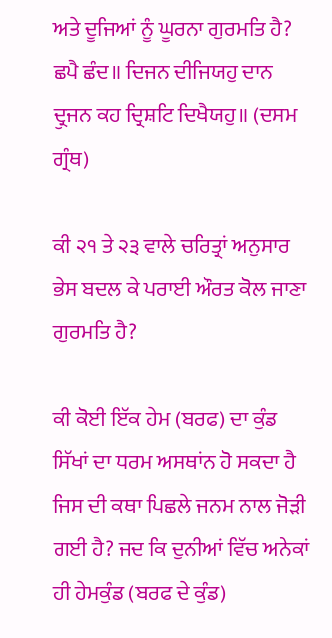ਅਤੇ ਦੂਜਿਆਂ ਨੂੰ ਘੂਰਨਾ ਗੁਰਮਤਿ ਹੈ? ਛਪੈ ਛੰਦ॥ ਦਿਜਨ ਦੀਜਿਯਹੁ ਦਾਨ ਦ੍ਰੁਜਨ ਕਹ ਦ੍ਰਿਸ਼ਟਿ ਦਿਖੈਯਹੁ॥ (ਦਸਮ ਗ੍ਰੰਥ)

ਕੀ ੨੧ ਤੇ ੨੩ ਵਾਲੇ ਚਰਿਤ੍ਰਾਂ ਅਨੁਸਾਰ ਭੇਸ ਬਦਲ ਕੇ ਪਰਾਈ ਔਰਤ ਕੋਲ ਜਾਣਾ ਗੁਰਮਤਿ ਹੈ?

ਕੀ ਕੋਈ ਇੱਕ ਹੇਮ (ਬਰਫ) ਦਾ ਕੁੰਡ ਸਿੱਖਾਂ ਦਾ ਧਰਮ ਅਸਥਾਂਨ ਹੋ ਸਕਦਾ ਹੈ ਜਿਸ ਦੀ ਕਥਾ ਪਿਛਲੇ ਜਨਮ ਨਾਲ ਜੋੜੀ ਗਈ ਹੈ? ਜਦ ਕਿ ਦੁਨੀਆਂ ਵਿੱਚ ਅਨੇਕਾਂ ਹੀ ਹੇਮਕੁੰਡ (ਬਰਫ ਦੇ ਕੁੰਡ)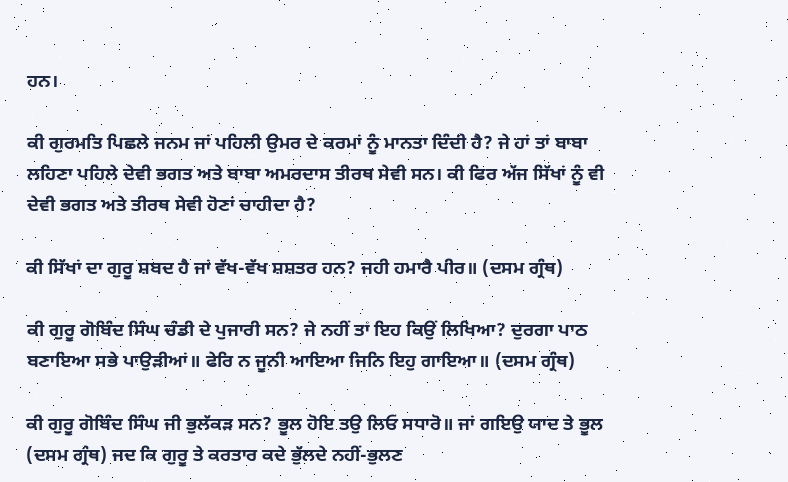ਹਨ।

ਕੀ ਗੁਰਮਤਿ ਪਿਛਲੇ ਜਨਮ ਜਾਂ ਪਹਿਲੀ ਉਮਰ ਦੇ ਕਰਮਾਂ ਨੂੰ ਮਾਨਤਾ ਦਿੰਦੀ ਹੈ? ਜੇ ਹਾਂ ਤਾਂ ਬਾਬਾ ਲਹਿਣਾ ਪਹਿਲੇ ਦੇਵੀ ਭਗਤ ਅਤੇ ਬਾਬਾ ਅਮਰਦਾਸ ਤੀਰਥ ਸੇਵੀ ਸਨ। ਕੀ ਫਿਰ ਅੱਜ ਸਿੱਖਾਂ ਨੂੰ ਵੀ ਦੇਵੀ ਭਗਤ ਅਤੇ ਤੀਰਥ ਸੇਵੀ ਹੋਣਾਂ ਚਾਹੀਦਾ ਹੈ?

ਕੀ ਸਿੱਖਾਂ ਦਾ ਗੁਰੂ ਸ਼ਬਦ ਹੈ ਜਾਂ ਵੱਖ-ਵੱਖ ਸ਼ਸ਼ਤਰ ਹਨ? ਜਹੀ ਹਮਾਰੈ ਪੀਰ॥ (ਦਸਮ ਗ੍ਰੰਥ)

ਕੀ ਗੁਰੂ ਗੋਬਿੰਦ ਸਿੰਘ ਚੰਡੀ ਦੇ ਪੁਜਾਰੀ ਸਨ? ਜੇ ਨਹੀਂ ਤਾਂ ਇਹ ਕਿਉਂ ਲਿਖਿਆ? ਦੁਰਗਾ ਪਾਠ ਬਣਾਇਆ ਸਭੇ ਪਾਉੜੀਆਂ॥ ਫੇਰਿ ਨ ਜੂਨੀ ਆਇਆ ਜਿਨਿ ਇਹੁ ਗਾਇਆ॥ (ਦਸਮ ਗ੍ਰੰਥ)

ਕੀ ਗੁਰੂ ਗੋਬਿੰਦ ਸਿੰਘ ਜੀ ਭੁਲੱਕੜ ਸਨ? ਭੂਲ ਹੋਇ ਤਉ ਲਿਓ ਸਧਾਰੋ॥ ਜਾਂ ਗਇਉ ਯਾਦ ਤੇ ਭੂਲ (ਦਸਮ ਗ੍ਰੰਥ) ਜਦ ਕਿ ਗੁਰੂ ਤੇ ਕਰਤਾਰ ਕਦੇ ਭੁੱਲਦੇ ਨਹੀਂ-ਭੁਲਣ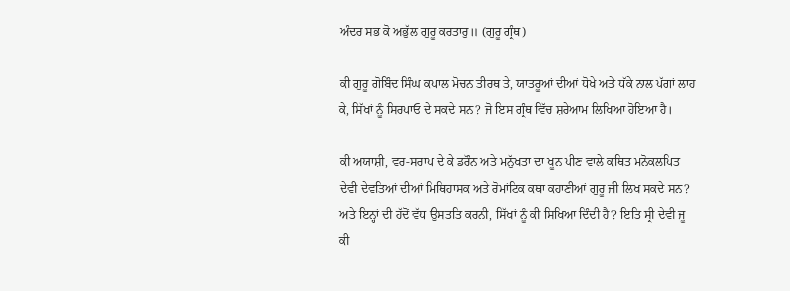ਅੰਦਰ ਸਭ ਕੋ ਅਭੁੱਲ ਗੁਰੂ ਕਰਤਾਰੁ॥ (ਗੁਰੂ ਗ੍ਰੰਥ)

ਕੀ ਗੁਰੂ ਗੋਬਿੰਦ ਸਿੰਘ ਕਪਾਲ ਮੋਚਨ ਤੀਰਥ ਤੇ, ਯਾਤਰੂਆਂ ਦੀਆਂ ਧੋਖੇ ਅਤੇ ਧੱਕੇ ਨਾਲ ਪੱਗਾਂ ਲਾਹ ਕੇ, ਸਿੱਖਾਂ ਨੂੰ ਸਿਰਪਾਓ ਦੇ ਸਕਦੇ ਸਨ? ਜੋ ਇਸ ਗ੍ਰੰਥ ਵਿੱਚ ਸ਼ਰੇਆਮ ਲਿਖਿਆ ਹੋਇਆ ਹੈ।

ਕੀ ਅਯਾਸ਼ੀ, ਵਰ-ਸਰਾਪ ਦੇ ਕੇ ਡਰੌਨ ਅਤੇ ਮਨੁੱਖਤਾ ਦਾ ਖੂਨ ਪੀਣ ਵਾਲੇ ਕਥਿਤ ਮਨੋਕਲਪਿਤ ਦੇਵੀ ਦੇਵਤਿਆਂ ਦੀਆਂ ਮਿਥਿਹਾਸਕ ਅਤੇ ਰੋਮਾਂਟਿਕ ਕਥਾ ਕਹਾਣੀਆਂ ਗੁਰੂ ਜੀ ਲਿਖ ਸਕਦੇ ਸਨ? ਅਤੇ ਇਨ੍ਹਾਂ ਦੀ ਹੱਦੋਂ ਵੱਧ ਉਸਤਤਿ ਕਰਨੀ, ਸਿੱਖਾਂ ਨੂੰ ਕੀ ਸਿਖਿਆ ਦਿੰਦੀ ਹੈ? ਇਤਿ ਸ੍ਰੀ ਦੇਵੀ ਜੂ ਕੀ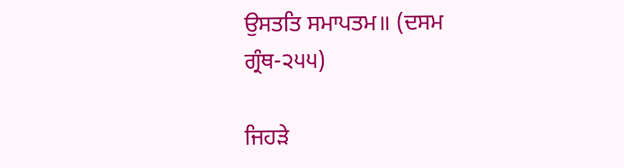ਉਸਤਤਿ ਸਮਾਪਤਮ॥ (ਦਸਮ ਗ੍ਰੰਥ-੨੫੫)

ਜਿਹੜੇ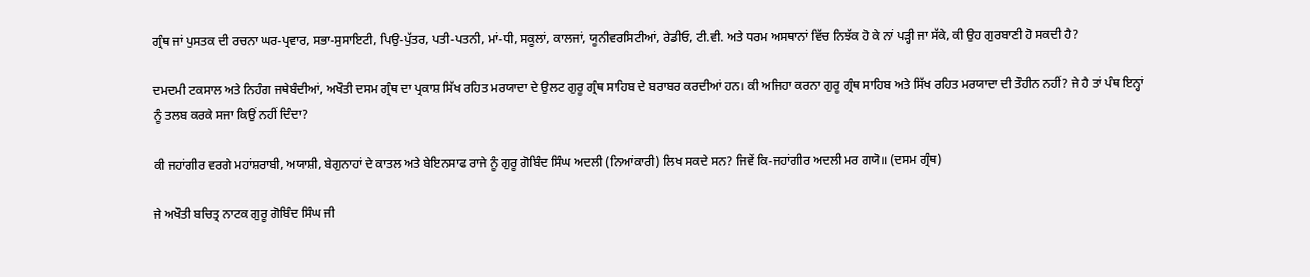ਗ੍ਰੰਥ ਜਾਂ ਪੁਸਤਕ ਦੀ ਰਚਨਾ ਘਰ-ਪ੍ਰਵਾਰ, ਸਭਾ-ਸੁਸਾਇਟੀ, ਪਿਉ-ਪੁੱਤਰ, ਪਤੀ-ਪਤਨੀ, ਮਾਂ-ਧੀ, ਸਕੂਲਾਂ, ਕਾਲਜਾਂ, ਯੂਨੀਵਰਸਿਟੀਆਂ, ਰੇਡੀਓ, ਟੀ.ਵੀ. ਅਤੇ ਧਰਮ ਅਸਥਾਨਾਂ ਵਿੱਚ ਨਿਝੱਕ ਹੋ ਕੇ ਨਾਂ ਪੜ੍ਹੀ ਜਾ ਸੱਕੇ, ਕੀ ਉਹ ਗੁਰਬਾਣੀ ਹੋ ਸਕਦੀ ਹੈ?

ਦਮਦਮੀ ਟਕਸਾਲ ਅਤੇ ਨਿਹੰਗ ਜਥੇਬੰਦੀਆਂ, ਅਖੌਤੀ ਦਸਮ ਗ੍ਰੰਥ ਦਾ ਪ੍ਰਕਾਸ਼ ਸਿੱਖ ਰਹਿਤ ਮਰਯਾਦਾ ਦੇ ਉਲਟ ਗੁਰੂ ਗ੍ਰੰਥ ਸਾਹਿਬ ਦੇ ਬਰਾਬਰ ਕਰਦੀਆਂ ਹਨ। ਕੀ ਅਜਿਹਾ ਕਰਨਾ ਗੁਰੂ ਗ੍ਰੰਥ ਸਾਹਿਬ ਅਤੇ ਸਿੱਖ ਰਹਿਤ ਮਰਯਾਦਾ ਦੀ ਤੌਹੀਨ ਨਹੀਂ? ਜੇ ਹੈ ਤਾਂ ਪੰਥ ਇਨ੍ਹਾਂ ਨੂੰ ਤਲਬ ਕਰਕੇ ਸਜਾ ਕਿਉਂ ਨਹੀਂ ਦਿੰਦਾ?

ਕੀ ਜਹਾਂਗੀਰ ਵਰਗੇ ਮਹਾਂਸ਼ਰਾਬੀ, ਅਯਾਸ਼ੀ, ਬੇਗੁਨਾਹਾਂ ਦੇ ਕਾਤਲ ਅਤੇ ਬੇਇਨਸਾਫ ਰਾਜੇ ਨੂੰ ਗੁਰੂ ਗੋਬਿੰਦ ਸਿੰਘ ਅਦਲੀ (ਨਿਆਂਕਾਰੀ) ਲਿਖ ਸਕਦੇ ਸਨ? ਜਿਵੇਂ ਕਿ-ਜਹਾਂਗੀਰ ਅਦਲੀ ਮਰ ਗਯੋ॥ (ਦਸਮ ਗ੍ਰੰਥ)

ਜੇ ਅਖੌਤੀ ਬਚਿਤ੍ਰ ਨਾਟਕ ਗੁਰੂ ਗੋਬਿੰਦ ਸਿੰਘ ਜੀ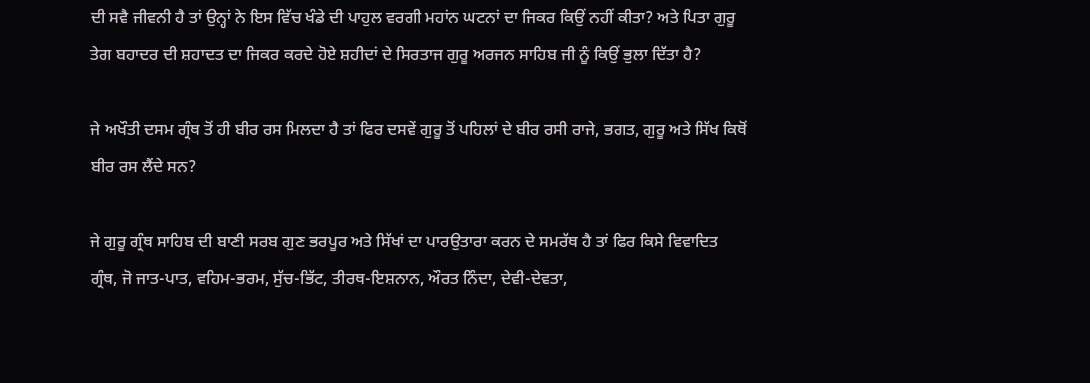ਦੀ ਸਵੈ ਜੀਵਨੀ ਹੈ ਤਾਂ ਉਨ੍ਹਾਂ ਨੇ ਇਸ ਵਿੱਚ ਖੰਡੇ ਦੀ ਪਾਹੁਲ ਵਰਗੀ ਮਹਾਂਨ ਘਟਨਾਂ ਦਾ ਜਿਕਰ ਕਿਉਂ ਨਹੀਂ ਕੀਤਾ? ਅਤੇ ਪਿਤਾ ਗੁਰੂ ਤੇਗ ਬਹਾਦਰ ਦੀ ਸ਼ਹਾਦਤ ਦਾ ਜਿਕਰ ਕਰਦੇ ਹੋਏ ਸ਼ਹੀਦਾਂ ਦੇ ਸਿਰਤਾਜ ਗੁਰੂ ਅਰਜਨ ਸਾਹਿਬ ਜੀ ਨੂੰ ਕਿਉਂ ਭੁਲਾ ਦਿੱਤਾ ਹੈ?

ਜੇ ਅਖੌਤੀ ਦਸਮ ਗ੍ਰੰਥ ਤੋਂ ਹੀ ਬੀਰ ਰਸ ਮਿਲਦਾ ਹੈ ਤਾਂ ਫਿਰ ਦਸਵੇਂ ਗੁਰੂ ਤੋਂ ਪਹਿਲਾਂ ਦੇ ਬੀਰ ਰਸੀ ਰਾਜੇ, ਭਗਤ, ਗੁਰੂ ਅਤੇ ਸਿੱਖ ਕਿਥੋਂ ਬੀਰ ਰਸ ਲੈਂਦੇ ਸਨ?

ਜੇ ਗੁਰੂ ਗ੍ਰੰਥ ਸਾਹਿਬ ਦੀ ਬਾਣੀ ਸਰਬ ਗੁਣ ਭਰਪੂਰ ਅਤੇ ਸਿੱਖਾਂ ਦਾ ਪਾਰਉਤਾਰਾ ਕਰਨ ਦੇ ਸਮਰੱਥ ਹੈ ਤਾਂ ਫਿਰ ਕਿਸੇ ਵਿਵਾਦਿਤ ਗ੍ਰੰਥ, ਜੋ ਜਾਤ-ਪਾਤ, ਵਹਿਮ-ਭਰਮ, ਸੁੱਚ-ਭਿੱਟ, ਤੀਰਥ-ਇਸ਼ਨਾਨ, ਔਰਤ ਨਿੰਦਾ, ਦੇਵੀ-ਦੇਵਤਾ,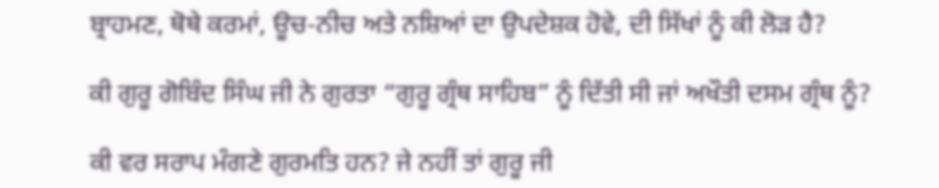ਬ੍ਰਾਹਮਣ, ਥੋਥੇ ਕਰਮਾਂ, ਊਚ-ਨੀਚ ਅਤੇ ਨਸ਼ਿਆਂ ਦਾ ਉਪਦੇਸ਼ਕ ਹੋਵੇ, ਦੀ ਸਿੱਖਾਂ ਨੂੰ ਕੀ ਲੋੜ ਹੈ?

ਕੀ ਗੁਰੂ ਗੋਬਿੰਦ ਸਿੰਘ ਜੀ ਨੇ ਗੁਰਤਾ “ਗੁਰੂ ਗ੍ਰੰਥ ਸਾਹਿਬ” ਨੂੰ ਦਿੱਤੀ ਸੀ ਜਾਂ ਅਖੌਤੀ ਦਸਮ ਗ੍ਰੰਥ ਨੂੰ?

ਕੀ ਵਰ ਸਰਾਪ ਮੰਗਣੇ ਗੁਰਮਤਿ ਹਨ? ਜੇ ਨਹੀਂ ਤਾਂ ਗੁਰੂ ਜੀ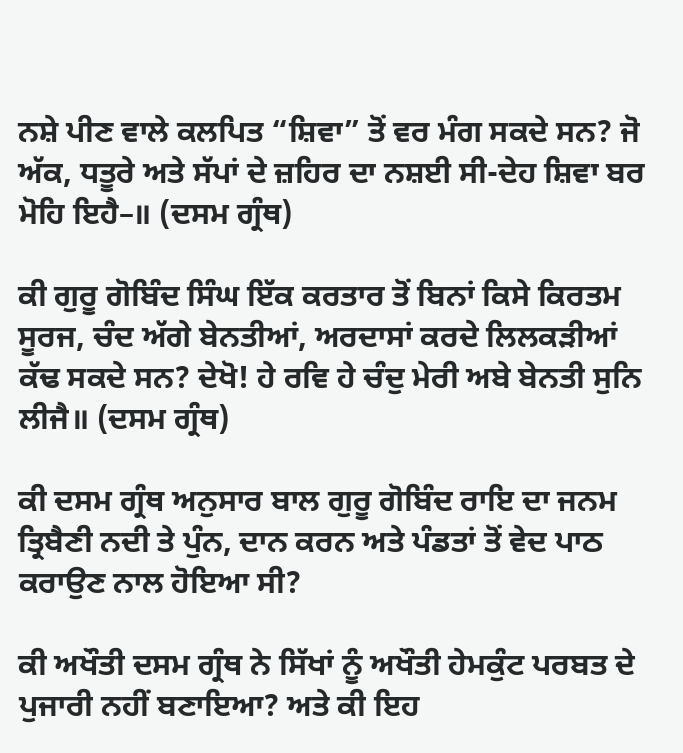ਨਸ਼ੇ ਪੀਣ ਵਾਲੇ ਕਲਪਿਤ “ਸ਼ਿਵਾ” ਤੋਂ ਵਰ ਮੰਗ ਸਕਦੇ ਸਨ? ਜੋ ਅੱਕ, ਧਤੂਰੇ ਅਤੇ ਸੱਪਾਂ ਦੇ ਜ਼ਹਿਰ ਦਾ ਨਸ਼ਈ ਸੀ-ਦੇਹ ਸ਼ਿਵਾ ਬਰ ਮੋਹਿ ਇਹੈ–॥ (ਦਸਮ ਗ੍ਰੰਥ)

ਕੀ ਗੁਰੂ ਗੋਬਿੰਦ ਸਿੰਘ ਇੱਕ ਕਰਤਾਰ ਤੋਂ ਬਿਨਾਂ ਕਿਸੇ ਕਿਰਤਮ ਸੂਰਜ, ਚੰਦ ਅੱਗੇ ਬੇਨਤੀਆਂ, ਅਰਦਾਸਾਂ ਕਰਦੇ ਲਿਲਕੜੀਆਂ ਕੱਢ ਸਕਦੇ ਸਨ? ਦੇਖੋ! ਹੇ ਰਵਿ ਹੇ ਚੰਦੁ ਮੇਰੀ ਅਬੇ ਬੇਨਤੀ ਸੁਨਿ ਲੀਜੈ॥ (ਦਸਮ ਗ੍ਰੰਥ)

ਕੀ ਦਸਮ ਗ੍ਰੰਥ ਅਨੁਸਾਰ ਬਾਲ ਗੁਰੂ ਗੋਬਿੰਦ ਰਾਇ ਦਾ ਜਨਮ ਤ੍ਰਿਬੈਣੀ ਨਦੀ ਤੇ ਪੁੰਨ, ਦਾਨ ਕਰਨ ਅਤੇ ਪੰਡਤਾਂ ਤੋਂ ਵੇਦ ਪਾਠ ਕਰਾਉਣ ਨਾਲ ਹੋਇਆ ਸੀ?

ਕੀ ਅਖੌਤੀ ਦਸਮ ਗ੍ਰੰਥ ਨੇ ਸਿੱਖਾਂ ਨੂੰ ਅਖੌਤੀ ਹੇਮਕੁੰਟ ਪਰਬਤ ਦੇ ਪੁਜਾਰੀ ਨਹੀਂ ਬਣਾਇਆ? ਅਤੇ ਕੀ ਇਹ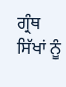ਗ੍ਰੰਥ ਸਿੱਖਾਂ ਨੂੰ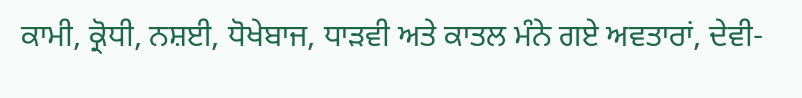ਕਾਮੀ, ਕ੍ਰੋਧੀ, ਨਸ਼ਈ, ਧੋਖੇਬਾਜ, ਧਾੜਵੀ ਅਤੇ ਕਾਤਲ ਮੰਨੇ ਗਏ ਅਵਤਾਰਾਂ, ਦੇਵੀ-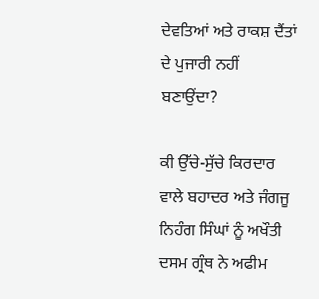ਦੇਵਤਿਆਂ ਅਤੇ ਰਾਕਸ਼ ਦੈਂਤਾਂ ਦੇ ਪੁਜਾਰੀ ਨਹੀਂ ਬਣਾਉਂਦਾ?

ਕੀ ਉੱਚੇ-ਸੁੱਚੇ ਕਿਰਦਾਰ ਵਾਲੇ ਬਹਾਦਰ ਅਤੇ ਜੰਗਜੂ ਨਿਹੰਗ ਸਿੰਘਾਂ ਨੂੰ ਅਖੌਤੀ ਦਸਮ ਗ੍ਰੰਥ ਨੇ ਅਫੀਮ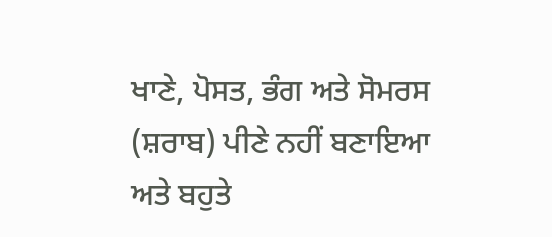ਖਾਣੇ, ਪੋਸਤ, ਭੰਗ ਅਤੇ ਸੋਮਰਸ (ਸ਼ਰਾਬ) ਪੀਣੇ ਨਹੀਂ ਬਣਾਇਆ ਅਤੇ ਬਹੁਤੇ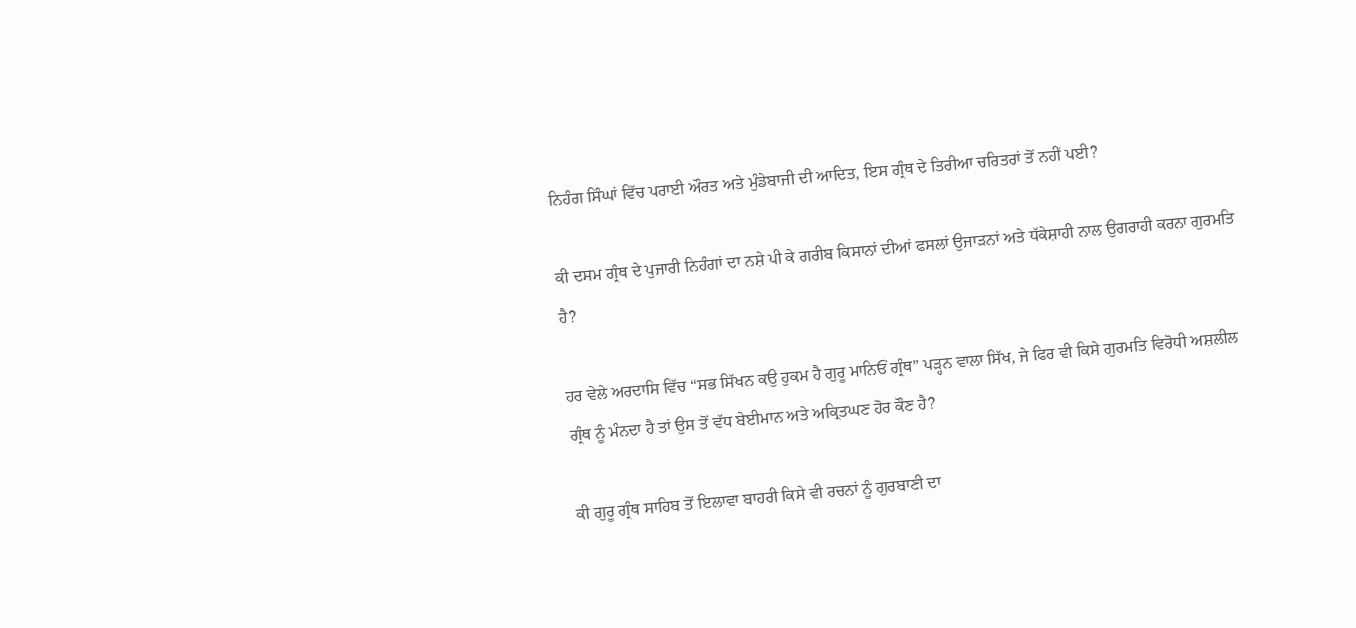ਨਿਹੰਗ ਸਿੰਘਾਂ ਵਿੱਚ ਪਰਾਈ ਔਰਤ ਅਤੇ ਮੁੰਡੇਬਾਜੀ ਦੀ ਆਦਿਤ, ਇਸ ਗ੍ਰੰਥ ਦੇ ਤਿਰੀਆ ਚਰਿਤਰਾਂ ਤੋਂ ਨਹੀਂ ਪਈ?

ਕੀ ਦਸਮ ਗ੍ਰੰਥ ਦੇ ਪੁਜਾਰੀ ਨਿਹੰਗਾਂ ਦਾ ਨਸ਼ੇ ਪੀ ਕੇ ਗਰੀਬ ਕਿਸਾਨਾਂ ਦੀਆਂ ਫਸਲਾਂ ਉਜਾੜਨਾਂ ਅਤੇ ਧੱਕੇਸ਼ਾਹੀ ਨਾਲ ਉਗਰਾਹੀ ਕਰਨਾ ਗੁਰਮਤਿ ਹੈ?

ਹਰ ਵੇਲੇ ਅਰਦਾਸਿ ਵਿੱਚ “ਸਭ ਸਿੱਖਨ ਕਉ ਹੁਕਮ ਹੈ ਗੁਰੂ ਮਾਨਿਓਂ ਗ੍ਰੰਥ” ਪੜ੍ਹਨ ਵਾਲਾ ਸਿੱਖ, ਜੇ ਫਿਰ ਵੀ ਕਿਸੇ ਗੁਰਮਤਿ ਵਿਰੋਧੀ ਅਸ਼ਲੀਲ ਗ੍ਰੰਥ ਨੂੰ ਮੰਨਦਾ ਹੈ ਤਾਂ ਉਸ ਤੋਂ ਵੱਧ ਬੇਈਮਾਨ ਅਤੇ ਅਕ੍ਰਿਤਘਣ ਹੋਰ ਕੌਣ ਹੈ?

ਕੀ ਗੁਰੂ ਗ੍ਰੰਥ ਸਾਹਿਬ ਤੋਂ ਇਲਾਵਾ ਬਾਹਰੀ ਕਿਸੇ ਵੀ ਰਚਨਾਂ ਨੂੰ ਗੁਰਬਾਣੀ ਦਾ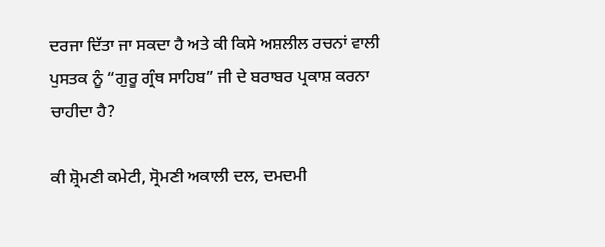ਦਰਜਾ ਦਿੱਤਾ ਜਾ ਸਕਦਾ ਹੈ ਅਤੇ ਕੀ ਕਿਸੇ ਅਸ਼ਲੀਲ ਰਚਨਾਂ ਵਾਲੀ ਪੁਸਤਕ ਨੂੰ “ਗੁਰੂ ਗ੍ਰੰਥ ਸਾਹਿਬ” ਜੀ ਦੇ ਬਰਾਬਰ ਪ੍ਰਕਾਸ਼ ਕਰਨਾ ਚਾਹੀਦਾ ਹੈ?

ਕੀ ਸ਼੍ਰੋਮਣੀ ਕਮੇਟੀ, ਸ੍ਰੋਮਣੀ ਅਕਾਲੀ ਦਲ, ਦਮਦਮੀ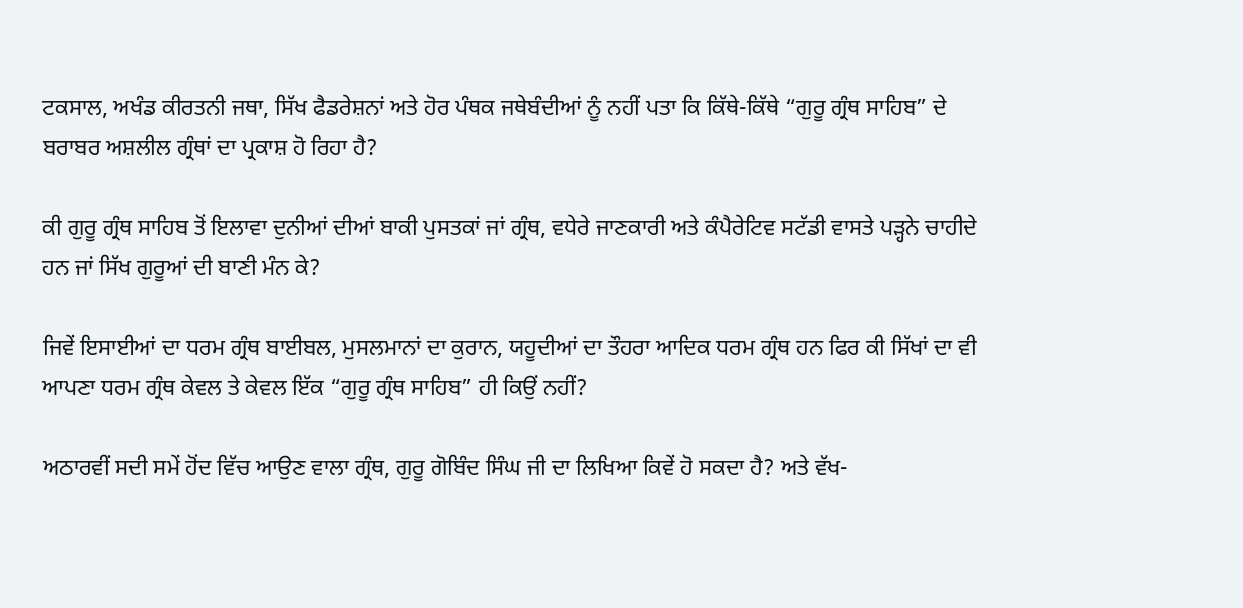ਟਕਸਾਲ, ਅਖੰਡ ਕੀਰਤਨੀ ਜਥਾ, ਸਿੱਖ ਫੈਡਰੇਸ਼ਨਾਂ ਅਤੇ ਹੋਰ ਪੰਥਕ ਜਥੇਬੰਦੀਆਂ ਨੂੰ ਨਹੀਂ ਪਤਾ ਕਿ ਕਿੱਥੇ-ਕਿੱਥੇ “ਗੁਰੂ ਗ੍ਰੰਥ ਸਾਹਿਬ” ਦੇ ਬਰਾਬਰ ਅਸ਼ਲੀਲ ਗ੍ਰੰਥਾਂ ਦਾ ਪ੍ਰਕਾਸ਼ ਹੋ ਰਿਹਾ ਹੈ?

ਕੀ ਗੁਰੂ ਗ੍ਰੰਥ ਸਾਹਿਬ ਤੋਂ ਇਲਾਵਾ ਦੁਨੀਆਂ ਦੀਆਂ ਬਾਕੀ ਪੁਸਤਕਾਂ ਜਾਂ ਗ੍ਰੰਥ, ਵਧੇਰੇ ਜਾਣਕਾਰੀ ਅਤੇ ਕੰਪੈਰੇਟਿਵ ਸਟੱਡੀ ਵਾਸਤੇ ਪੜ੍ਹਨੇ ਚਾਹੀਦੇ ਹਨ ਜਾਂ ਸਿੱਖ ਗੁਰੂਆਂ ਦੀ ਬਾਣੀ ਮੰਨ ਕੇ?

ਜਿਵੇਂ ਇਸਾਈਆਂ ਦਾ ਧਰਮ ਗ੍ਰੰਥ ਬਾਈਬਲ, ਮੁਸਲਮਾਨਾਂ ਦਾ ਕੁਰਾਨ, ਯਹੂਦੀਆਂ ਦਾ ਤੌਹਰਾ ਆਦਿਕ ਧਰਮ ਗ੍ਰੰਥ ਹਨ ਫਿਰ ਕੀ ਸਿੱਖਾਂ ਦਾ ਵੀ ਆਪਣਾ ਧਰਮ ਗ੍ਰੰਥ ਕੇਵਲ ਤੇ ਕੇਵਲ ਇੱਕ “ਗੁਰੂ ਗ੍ਰੰਥ ਸਾਹਿਬ” ਹੀ ਕਿਉਂ ਨਹੀਂ?

ਅਠਾਰਵੀਂ ਸਦੀ ਸਮੇਂ ਹੋਂਦ ਵਿੱਚ ਆਉਣ ਵਾਲਾ ਗ੍ਰੰਥ, ਗੁਰੂ ਗੋਬਿੰਦ ਸਿੰਘ ਜੀ ਦਾ ਲਿਖਿਆ ਕਿਵੇਂ ਹੋ ਸਕਦਾ ਹੈ? ਅਤੇ ਵੱਖ-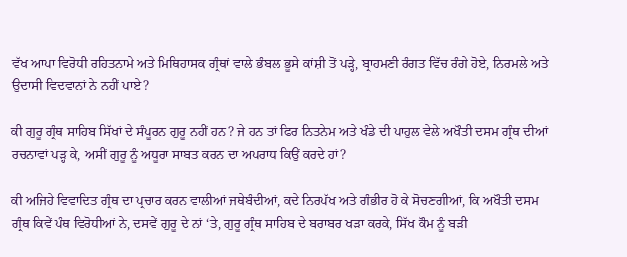ਵੱਖ ਆਪਾ ਵਿਰੋਧੀ ਰਹਿਤਨਾਮੇ ਅਤੇ ਮਿਥਿਹਾਸਕ ਗ੍ਰੰਥਾਂ ਵਾਲੇ ਭੰਬਲ ਭੂਸੇ ਕਾਂਸ਼ੀ ਤੋਂ ਪੜ੍ਹੇ, ਬ੍ਰਾਹਮਣੀ ਰੰਗਤ ਵਿੱਚ ਰੰਗੇ ਹੋਏ, ਨਿਰਮਲੇ ਅਤੇ ਉਦਾਸੀ ਵਿਦਵਾਨਾਂ ਨੇ ਨਹੀਂ ਪਾਏ?

ਕੀ ਗੁਰੂ ਗ੍ਰੰਥ ਸਾਹਿਬ ਸਿੱਖਾਂ ਦੇ ਸੰਪੂਰਨ ਗੁਰੂ ਨਹੀਂ ਹਨ? ਜੇ ਹਨ ਤਾਂ ਫਿਰ ਨਿਤਨੇਮ ਅਤੇ ਖੰਡੇ ਦੀ ਪਾਹੁਲ ਵੇਲੇ ਅਖੌਤੀ ਦਸਮ ਗ੍ਰੰਥ ਦੀਆਂ ਰਚਨਾਵਾਂ ਪੜ੍ਹ ਕੇ, ਅਸੀਂ ਗੁਰੂ ਨੂੰ ਅਧੂਰਾ ਸਾਬਤ ਕਰਨ ਦਾ ਅਪਰਾਧ ਕਿਉਂ ਕਰਦੇ ਹਾਂ?

ਕੀ ਅਜਿਹੇ ਵਿਵਾਦਿਤ ਗ੍ਰੰਥ ਦਾ ਪ੍ਰਚਾਰ ਕਰਨ ਵਾਲੀਆਂ ਜਥੇਬੰਦੀਆਂ, ਕਦੇ ਨਿਰਪੱਖ ਅਤੇ ਗੰਭੀਰ ਹੋ ਕੇ ਸੋਚਣਗੀਆਂ, ਕਿ ਅਖੌਤੀ ਦਸਮ ਗ੍ਰੰਥ ਕਿਵੇਂ ਪੰਥ ਵਿਰੋਧੀਆਂ ਨੇ, ਦਸਵੇਂ ਗੁਰੂ ਦੇ ਨਾਂ ‘ਤੇ, ਗੁਰੂ ਗ੍ਰੰਥ ਸਾਹਿਬ ਦੇ ਬਰਾਬਰ ਖੜਾ ਕਰਕੇ, ਸਿੱਖ ਕੌਮ ਨੂੰ ਬੜੀ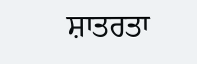ਸ਼ਾਤਰਤਾ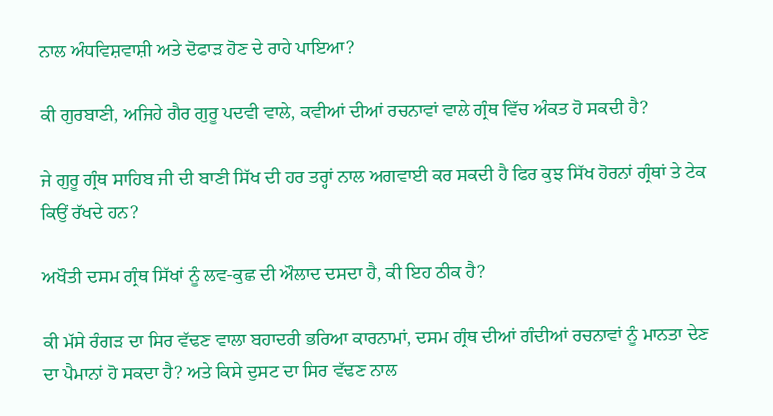ਨਾਲ ਅੰਧਵਿਸ਼ਵਾਸ਼ੀ ਅਤੇ ਦੋਫਾੜ ਹੋਣ ਦੇ ਰਾਹੇ ਪਾਇਆ?

ਕੀ ਗੁਰਬਾਣੀ, ਅਜਿਹੇ ਗੈਰ ਗੁਰੂ ਪਦਵੀ ਵਾਲੇ, ਕਵੀਆਂ ਦੀਆਂ ਰਚਨਾਵਾਂ ਵਾਲੇ ਗ੍ਰੰਥ ਵਿੱਚ ਅੰਕਤ ਹੋ ਸਕਦੀ ਹੈ?

ਜੇ ਗੁਰੂ ਗ੍ਰੰਥ ਸਾਹਿਬ ਜੀ ਦੀ ਬਾਣੀ ਸਿੱਖ ਦੀ ਹਰ ਤਰ੍ਹਾਂ ਨਾਲ ਅਗਵਾਈ ਕਰ ਸਕਦੀ ਹੈ ਫਿਰ ਕੁਝ ਸਿੱਖ ਹੋਰਨਾਂ ਗ੍ਰੰਥਾਂ ਤੇ ਟੇਕ ਕਿਉਂ ਰੱਖਦੇ ਹਨ?

ਅਖੌਤੀ ਦਸਮ ਗ੍ਰੰਥ ਸਿੱਖਾਂ ਨੂੰ ਲਵ-ਕੁਛ ਦੀ ਔਲਾਦ ਦਸਦਾ ਹੈ, ਕੀ ਇਹ ਠੀਕ ਹੈ?

ਕੀ ਮੱਸੇ ਰੰਗੜ ਦਾ ਸਿਰ ਵੱਢਣ ਵਾਲਾ ਬਹਾਦਰੀ ਭਰਿਆ ਕਾਰਨਾਮਾਂ, ਦਸਮ ਗ੍ਰੰਥ ਦੀਆਂ ਗੰਦੀਆਂ ਰਚਨਾਵਾਂ ਨੂੰ ਮਾਨਤਾ ਦੇਣ ਦਾ ਪੈਮਾਨਾਂ ਹੋ ਸਕਦਾ ਹੈ? ਅਤੇ ਕਿਸੇ ਦੁਸਟ ਦਾ ਸਿਰ ਵੱਢਣ ਨਾਲ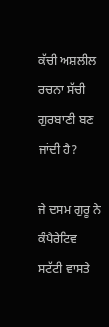ਕੱਚੀ ਅਸ਼ਲੀਲ ਰਚਨਾ ਸੱਚੀ ਗੁਰਬਾਣੀ ਬਣ ਜਾਂਦੀ ਹੈ?

ਜੇ ਦਸਮ ਗੁਰੂ ਨੇ ਕੰਪੈਰੇਟਿਵ ਸਟੱਟੀ ਵਾਸਤੇ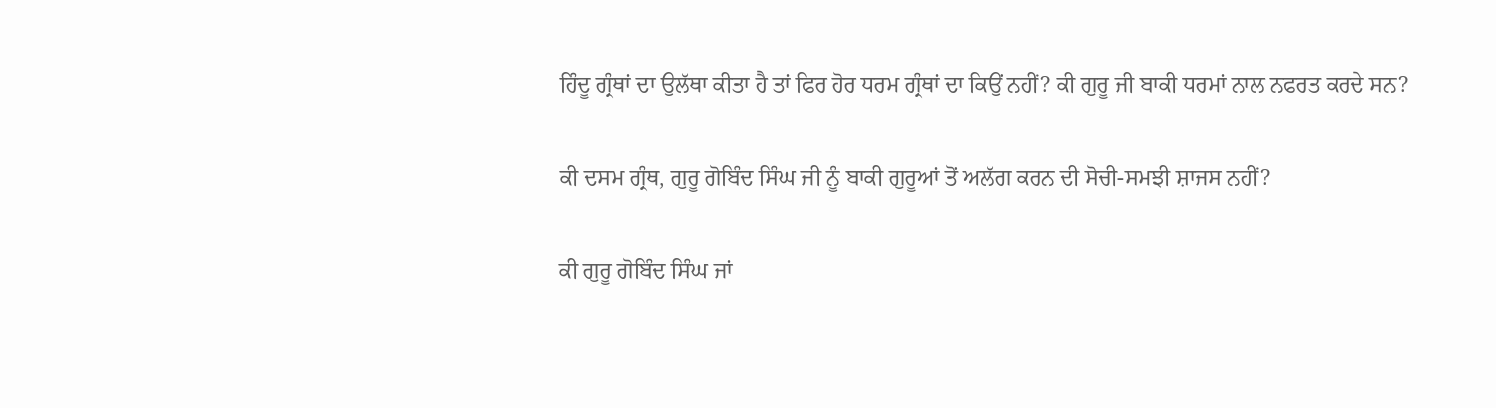ਹਿੰਦੂ ਗ੍ਰੰਥਾਂ ਦਾ ਉਲੱਥਾ ਕੀਤਾ ਹੈ ਤਾਂ ਫਿਰ ਹੋਰ ਧਰਮ ਗ੍ਰੰਥਾਂ ਦਾ ਕਿਉਂ ਨਹੀਂ? ਕੀ ਗੁਰੂ ਜੀ ਬਾਕੀ ਧਰਮਾਂ ਨਾਲ ਨਫਰਤ ਕਰਦੇ ਸਨ?

ਕੀ ਦਸਮ ਗ੍ਰੰਥ, ਗੁਰੂ ਗੋਬਿੰਦ ਸਿੰਘ ਜੀ ਨੂੰ ਬਾਕੀ ਗੁਰੂਆਂ ਤੋਂ ਅਲੱਗ ਕਰਨ ਦੀ ਸੋਚੀ-ਸਮਝੀ ਸ਼ਾਜਸ ਨਹੀਂ?

ਕੀ ਗੁਰੂ ਗੋਬਿੰਦ ਸਿੰਘ ਜਾਂ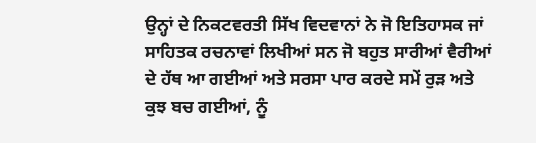ਉਨ੍ਹਾਂ ਦੇ ਨਿਕਟਵਰਤੀ ਸਿੱਖ ਵਿਦਵਾਨਾਂ ਨੇ ਜੋ ਇਤਿਹਾਸਕ ਜਾਂ ਸਾਹਿਤਕ ਰਚਨਾਵਾਂ ਲਿਖੀਆਂ ਸਨ ਜੋ ਬਹੁਤ ਸਾਰੀਆਂ ਵੈਰੀਆਂ ਦੇ ਹੱਥ ਆ ਗਈਆਂ ਅਤੇ ਸਰਸਾ ਪਾਰ ਕਰਦੇ ਸਮੇਂ ਰੁੜ ਅਤੇ ਕੁਝ ਬਚ ਗਈਆਂ, ਨੂੰ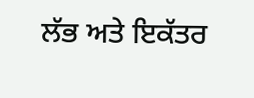ਲੱਭ ਅਤੇ ਇਕੱਤਰ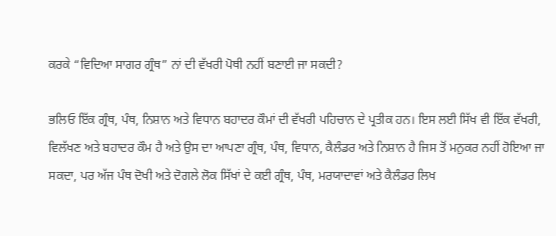ਕਰਕੇ “ਵਿਦਿਆ ਸਾਗਰ ਗ੍ਰੰਥ” ਨਾਂ ਦੀ ਵੱਖਰੀ ਪੋਥੀ ਨਹੀਂ ਬਣਾਈ ਜਾ ਸਕਦੀ?

ਭਲਿਓ ਇੱਕ ਗ੍ਰੰਥ, ਪੰਥ, ਨਿਸ਼ਾਨ ਅਤੇ ਵਿਧਾਨ ਬਹਾਦਰ ਕੌਮਾਂ ਦੀ ਵੱਖਰੀ ਪਹਿਚਾਨ ਦੇ ਪ੍ਰਤੀਕ ਹਨ। ਇਸ ਲਈ ਸਿੱਖ ਵੀ ਇੱਕ ਵੱਖਰੀ, ਵਿਲੱਖਣ ਅਤੇ ਬਹਾਦਰ ਕੌਮ ਹੈ ਅਤੇ ਉਸ ਦਾ ਆਪਣਾ ਗ੍ਰੰਥ, ਪੰਥ, ਵਿਧਾਨ, ਕੈਲੰਡਰ ਅਤੇ ਨਿਸ਼ਾਨ ਹੈ ਜਿਸ ਤੋਂ ਮਨੁਕਰ ਨਹੀਂ ਹੋਇਆ ਜਾ ਸਕਦਾ, ਪਰ ਅੱਜ ਪੰਥ ਦੋਖੀ ਅਤੇ ਦੋਗਲੇ ਲੋਕ ਸਿੱਖਾਂ ਦੇ ਕਈ ਗ੍ਰੰਥ, ਪੰਥ, ਮਰਯਾਦਾਵਾਂ ਅਤੇ ਕੈਲੰਡਰ ਲਿਖ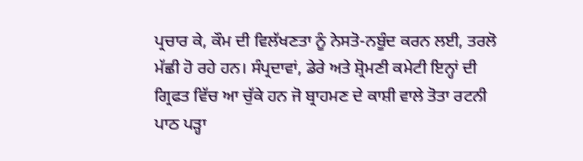ਪ੍ਰਚਾਰ ਕੇ, ਕੌਮ ਦੀ ਵਿਲੱਖਣਤਾ ਨੂੰ ਨੇਸਤੋ-ਨਬੂੰਦ ਕਰਨ ਲਈ, ਤਰਲੋ ਮੱਛੀ ਹੋ ਰਹੇ ਹਨ। ਸੰਪ੍ਰਦਾਵਾਂ, ਡੇਰੇ ਅਤੇ ਸ਼੍ਰੋਮਣੀ ਕਮੇਟੀ ਇਨ੍ਹਾਂ ਦੀ ਗ੍ਰਿਫਤ ਵਿੱਚ ਆ ਚੁੱਕੇ ਹਨ ਜੋ ਬ੍ਰਾਹਮਣ ਦੇ ਕਾਸ਼ੀ ਵਾਲੇ ਤੋਤਾ ਰਟਨੀ ਪਾਠ ਪੜ੍ਹਾ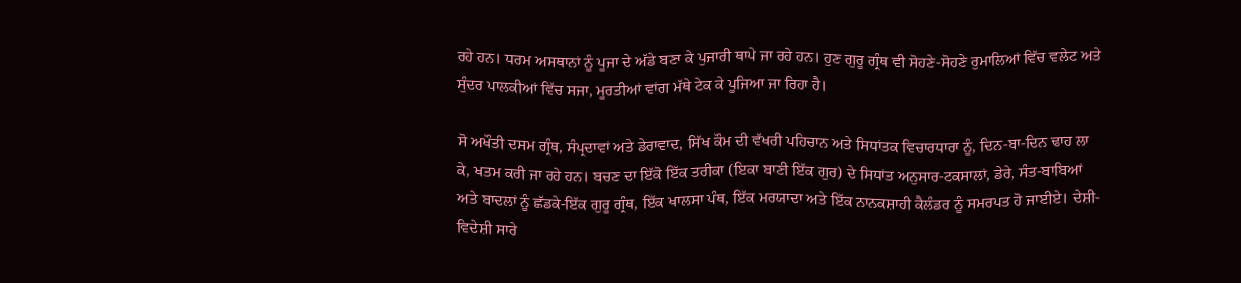ਰਹੇ ਹਨ। ਧਰਮ ਅਸਥਾਨਾਂ ਨੂੰ ਪੂਜਾ ਦੇ ਅੱਡੇ ਬਣਾ ਕੇ ਪੁਜਾਰੀ ਥਾਪੇ ਜਾ ਰਹੇ ਹਨ। ਹੁਣ ਗੁਰੂ ਗ੍ਰੰਥ ਵੀ ਸੋਹਣੇ-ਸੋਹਣੇ ਰੁਮਾਲਿਆਂ ਵਿੱਚ ਵਲੇਟ ਅਤੇ ਸੁੰਦਰ ਪਾਲਕੀਆਂ ਵਿੱਚ ਸਜਾ, ਮੂਰਤੀਆਂ ਵਾਂਗ ਮੱਥੇ ਟੇਕ ਕੇ ਪੂਜਿਆ ਜਾ ਰਿਹਾ ਹੈ।

ਸੋ ਅਖੌਤੀ ਦਸਮ ਗ੍ਰੰਥ, ਸੰਪ੍ਰਦਾਵਾਂ ਅਤੇ ਡੇਰਾਵਾਦ, ਸਿੱਖ ਕੌਮ ਦੀ ਵੱਖਰੀ ਪਹਿਚਾਨ ਅਤੇ ਸਿਧਾਂਤਕ ਵਿਚਾਰਧਾਰਾ ਨੂੰ, ਦਿਨ-ਬਾ-ਦਿਨ ਢਾਹ ਲਾ ਕੇ, ਖਤਮ ਕਰੀ ਜਾ ਰਹੇ ਹਨ। ਬਚਣ ਦਾ ਇੱਕੋ ਇੱਕ ਤਰੀਕਾ (ਇਕਾ ਬਾਣੀ ਇੱਕ ਗੁਰ) ਦੇ ਸਿਧਾਂਤ ਅਨੁਸਾਰ-ਟਕਸਾਲਾਂ, ਡੇਰੇ, ਸੰਤ-ਬਾਬਿਆਂ ਅਤੇ ਬਾਦਲਾਂ ਨੂੰ ਛੱਡਕੇ-ਇੱਕ ਗੁਰੂ ਗ੍ਰੰਥ, ਇੱਕ ਖਾਲਸਾ ਪੰਥ, ਇੱਕ ਮਰਯਾਦਾ ਅਤੇ ਇੱਕ ਨਾਨਕਸ਼ਾਹੀ ਕੈਲੰਡਰ ਨੂੰ ਸਮਰਪਤ ਹੋ ਜਾਈਏ। ਦੇਸ਼ੀ-ਵਿਦੇਸ਼ੀ ਸਾਰੇ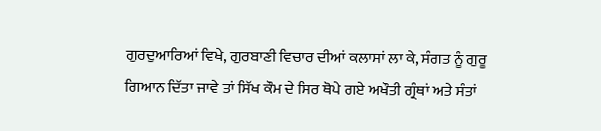ਗੁਰਦੁਆਰਿਆਂ ਵਿਖੇ, ਗੁਰਬਾਣੀ ਵਿਚਾਰ ਦੀਆਂ ਕਲਾਸਾਂ ਲਾ ਕੇ, ਸੰਗਤ ਨੂੰ ਗੁਰੂ ਗਿਆਨ ਦਿੱਤਾ ਜਾਵੇ ਤਾਂ ਸਿੱਖ ਕੌਮ ਦੇ ਸਿਰ ਥੋਪੇ ਗਏ ਅਖੌਤੀ ਗ੍ਰੰਥਾਂ ਅਤੇ ਸੰਤਾਂ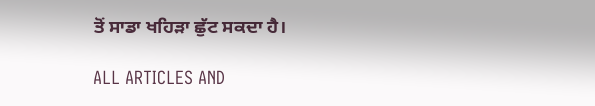ਤੋਂ ਸਾਡਾ ਖਹਿੜਾ ਛੁੱਟ ਸਕਦਾ ਹੈ।

ALL ARTICLES AND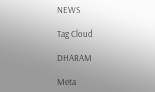NEWS

Tag Cloud

DHARAM

Meta